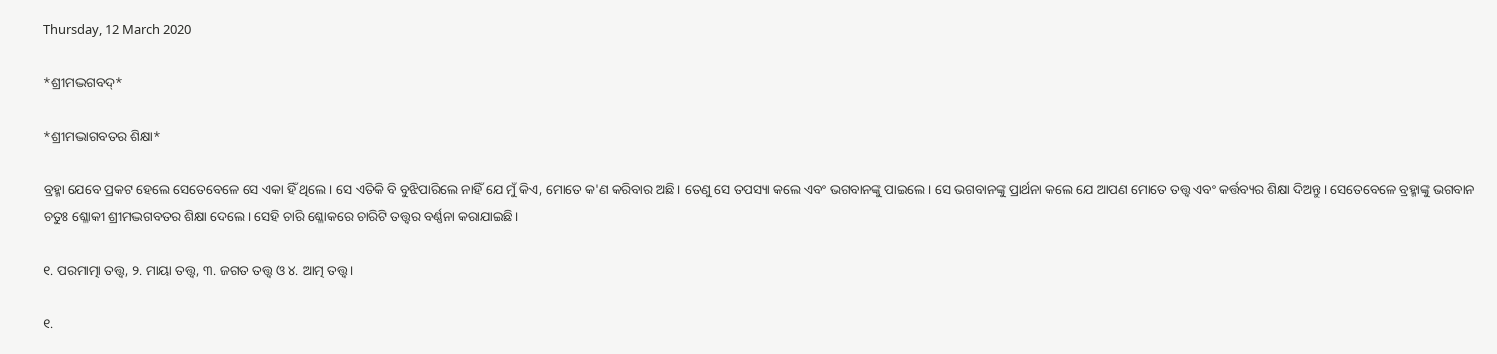Thursday, 12 March 2020

*ଶ୍ରୀମଦ୍ଭଗବଦ୍*

*ଶ୍ରୀମଦ୍ଭାଗବତର ଶିକ୍ଷା*

ବ୍ରହ୍ମା ଯେବେ ପ୍ରକଟ ହେଲେ ସେତେବେଳେ ସେ ଏକା ହିଁ ଥିଲେ। ସେ ଏତିକି ବି ବୁଝିପାରିଲେ ନାହିଁ ଯେ ମୁଁ କିଏ, ମୋତେ କ'ଣ କରିବାର ଅଛି। ତେଣୁ ସେ ତପସ୍ୟା କଲେ ଏବଂ ଭଗବାନଙ୍କୁ ପାଇଲେ। ସେ ଭଗବାନଙ୍କୁ ପ୍ରାର୍ଥନା କଲେ ଯେ ଆପଣ ମୋତେ ତତ୍ତ୍ୱ ଏବଂ କର୍ତ୍ତବ୍ୟର ଶିକ୍ଷା ଦିଅନ୍ତୁ। ସେତେବେଳେ ବ୍ରହ୍ମାଙ୍କୁ ଭଗବାନ ଚତୁଃ ଶ୍ଳୋକୀ ଶ୍ରୀମଦ୍ଭଗବତର ଶିକ୍ଷା ଦେଲେ। ସେହି ଚାରି ଶ୍ଳୋକରେ ଚାରିଟି ତତ୍ତ୍ୱର ବର୍ଣ୍ଣନା କରାଯାଇଛି।

୧. ପରମାତ୍ମା ତତ୍ତ୍ୱ, ୨. ମାୟା ତତ୍ତ୍ୱ, ୩. ଜଗତ ତତ୍ତ୍ୱ ଓ ୪. ଆତ୍ମ ତତ୍ତ୍ୱ।

୧.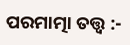ପରମାତ୍ମା ତତ୍ତ୍ୱ :-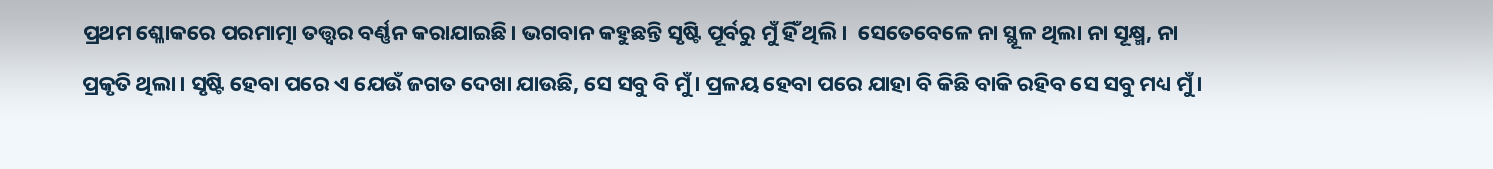ପ୍ରଥମ ଶ୍ଳୋକରେ ପରମାତ୍ମା ତତ୍ତ୍ୱର ବର୍ଣ୍ଣନ କରାଯାଇଛି। ଭଗବାନ କହୁଛନ୍ତି ସୃଷ୍ଟି ପୂର୍ବରୁ ମୁଁ ହିଁ ଥିଲି।  ସେତେବେଳେ ନା ସ୍ଥୂଳ ଥିଲା ନା ସୂକ୍ଷ୍ମ, ନା ପ୍ରକୃତି ଥିଲା। ସୃଷ୍ଟି ହେବା ପରେ ଏ ଯେଉଁ ଜଗତ ଦେଖା ଯାଉଛି, ସେ ସବୁ ବି ମୁଁ। ପ୍ରଳୟ ହେବା ପରେ ଯାହା ବି କିଛି ବାକି ରହିବ ସେ ସବୁ ମଧ୍ୟ ମୁଁ।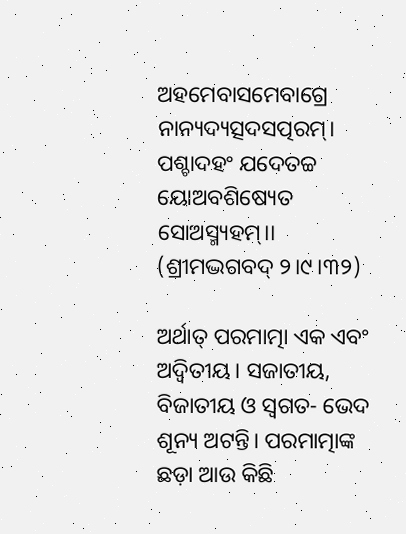ଅହମେବାସମେବାଗ୍ରେ ନାନ୍ୟଦ୍ୟତ୍ସଦସତ୍ପରମ୍।
ପଶ୍ଚାଦହଂ ଯଦେତଚ୍ଚ ୟୋଅବଶିଷ୍ୟେତ ସୋଅସ୍ମ୍ୟହମ୍।।
(ଶ୍ରୀମଦ୍ଭଗବଦ୍ ୨।୯।୩୨)

ଅର୍ଥାତ୍ ପରମାତ୍ମା ଏକ ଏବଂ ଅଦ୍ଵିତୀୟ। ସଜାତୀୟ, ବିଜାତୀୟ ଓ ସ୍ୱଗତ- ଭେଦ ଶୂନ୍ୟ ଅଟନ୍ତି। ପରମାତ୍ମାଙ୍କ ଛଡ଼ା ଆଉ କିଛି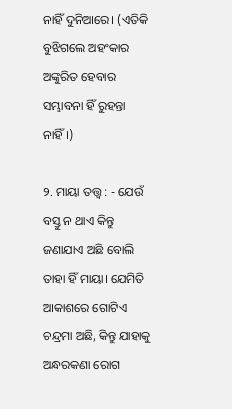ନାହିଁ ଦୁନିଆରେ। (ଏତିକି ବୁଝିଗଲେ ଅହଂକାର ଅଙ୍କୁରିତ ହେବାର ସମ୍ଭାବନା ହିଁ ରୁହନ୍ତା ନାହିଁ।)

୨. ମାୟା ତତ୍ତ୍ୱ : - ଯେଉଁ ବସ୍ତୁ ନ ଥାଏ କିନ୍ତୁ ଜଣାଯାଏ ଅଛି ବୋଲି ତାହା ହିଁ ମାୟା। ଯେମିତି ଆକାଶରେ ଗୋଟିଏ ଚନ୍ଦ୍ରମା ଅଛି, କିନ୍ତୁ ଯାହାକୁ ଅନ୍ଧରକଣା ରୋଗ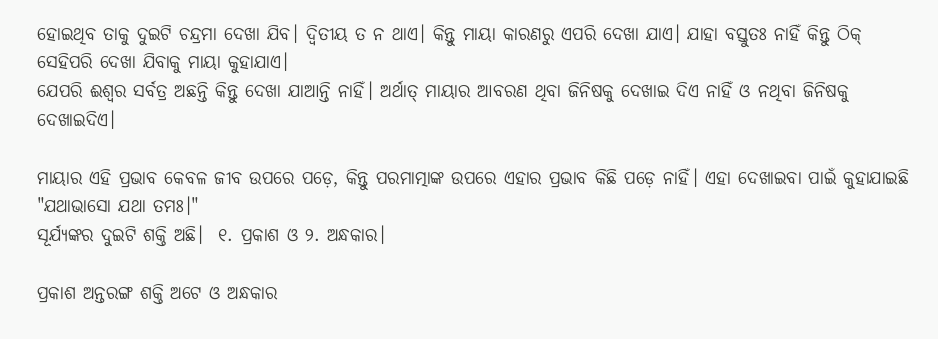ହୋଇଥିବ ତାକୁ ଦୁଇଟି ଚନ୍ଦ୍ରମା ଦେଖା ଯିବ। ଦ୍ଵିତୀୟ ତ ନ ଥାଏ। କିନ୍ତୁ ମାୟା କାରଣରୁ ଏପରି ଦେଖା ଯାଏ। ଯାହା ବସ୍ତୁତଃ ନାହିଁ କିନ୍ତୁ ଠିକ୍ ସେହିପରି ଦେଖା ଯିବାକୁ ମାୟା କୁହାଯାଏ।
ଯେପରି ଈଶ୍ୱର ସର୍ବତ୍ର ଅଛନ୍ତି କିନ୍ତୁ ଦେଖା ଯାଆନ୍ତି ନାହିଁ। ଅର୍ଥାତ୍ ମାୟାର ଆବରଣ ଥିବା ଜିନିଷକୁ ଦେଖାଇ ଦିଏ ନାହିଁ ଓ ନଥିବା ଜିନିଷକୁ ଦେଖାଇଦିଏ।

ମାୟାର ଏହି ପ୍ରଭାବ କେବଳ ଜୀବ ଉପରେ ପଡ଼େ, କିନ୍ତୁ ପରମାତ୍ମାଙ୍କ ଉପରେ ଏହାର ପ୍ରଭାବ କିଛି ପଡ଼େ ନାହିଁ। ଏହା ଦେଖାଇବା ପାଇଁ କୁହାଯାଇଛି "ଯଥାଭାସୋ ଯଥା ତମଃ।"
ସୂର୍ଯ୍ୟଙ୍କର ଦୁଇଟି ଶକ୍ତି ଅଛି।  ୧. ପ୍ରକାଶ ଓ ୨. ଅନ୍ଧକାର।

ପ୍ରକାଶ ଅନ୍ତରଙ୍ଗ ଶକ୍ତି ଅଟେ ଓ ଅନ୍ଧକାର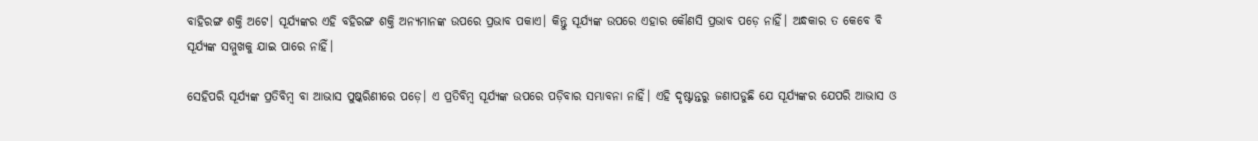ବାହିରଙ୍ଗ ଶକ୍ତି ଅଟେ। ସୂର୍ଯ୍ୟଙ୍କର ଏହି ବହିରଙ୍ଗ ଶକ୍ତି ଅନ୍ୟମାନଙ୍କ ଉପରେ ପ୍ରଭାବ ପକାଏ। କିନ୍ତୁ ସୂର୍ଯ୍ୟଙ୍କ ଉପରେ ଏହାର କୌଣସି ପ୍ରଭାବ ପଡ଼େ ନାହିଁ। ଅନ୍ଧକାର ତ କେବେ ବି ସୂର୍ଯ୍ୟଙ୍କ ସମ୍ମୁଖକୁ ଯାଇ ପାରେ ନାହିଁ।

ସେହିପରି ସୂର୍ଯ୍ୟଙ୍କ ପ୍ରତିବିମ୍ବ ବା ଆଭାସ ପୁଷ୍କରିଣୀରେ ପଡ଼େ। ଏ ପ୍ରତିବିମ୍ବ ସୂର୍ଯ୍ୟଙ୍କ ଉପରେ ପଡ଼ିବାର ସମ୍ଭାବନା ନାହିଁ। ଏହି ଦୃଷ୍ଟାନ୍ତରୁ ଜଣାପଡୁଛି ଯେ ସୂର୍ଯ୍ୟଙ୍କର ଯେପରି ଆଭାସ ଓ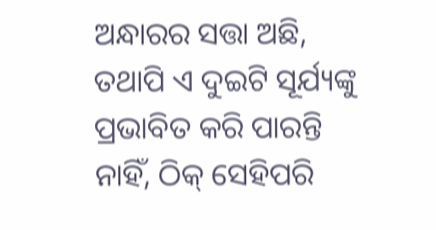ଅନ୍ଧାରର ସତ୍ତା ଅଛି, ତଥାପି ଏ ଦୁଇଟି ସୂର୍ଯ୍ୟଙ୍କୁ ପ୍ରଭାବିତ କରି ପାରନ୍ତି ନାହିଁ, ଠିକ୍ ସେହିପରି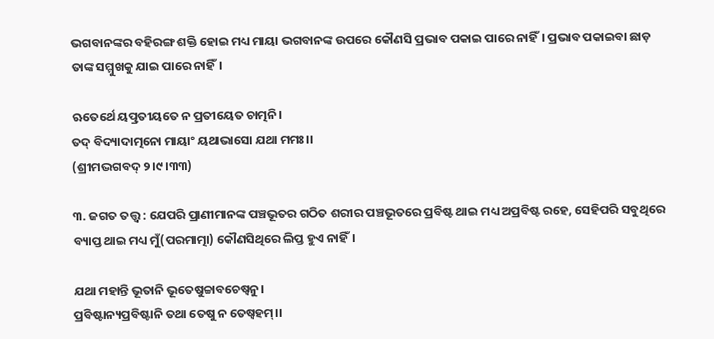ଭଗବାନଙ୍କର ବହିରଙ୍ଗ ଶକ୍ତି ହୋଇ ମଧ୍ୟ ମାୟା ଭଗବାନଙ୍କ ଉପରେ କୌଣସି ପ୍ରଭାବ ପକାଇ ପାରେ ନାହିଁ। ପ୍ରଭାବ ପକାଇବା ଛାଡ଼ ତାଙ୍କ ସମ୍ମୁଖକୁ ଯାଇ ପାରେ ନାହିଁ।

ଋତେର୍ଥେ ୟତ୍ପ୍ରତୀୟତେ ନ ପ୍ରତୀୟେତ ଚାତ୍ମନି।
ତଦ୍ ବିଦ୍ୟାଦାତ୍ମନୋ ମାୟାଂ ୟଥାଭାସୋ ଯଥା ମମଃ।।
(ଶ୍ରୀମଦ୍ଭଗବଦ୍ ୨।୯।୩୩)

୩. ଜଗତ ତତ୍ତ୍ୱ : ଯେପରି ପ୍ରାଣୀମାନଙ୍କ ପଞ୍ଚଭୂତର ଗଠିତ ଶରୀର ପଞ୍ଚଭୂତରେ ପ୍ରବିଷ୍ଟ ଥାଇ ମଧ୍ୟ ଅପ୍ରବିଷ୍ଟ ରହେ, ସେହିପରି ସବୁଥିରେ ବ୍ୟାପ୍ତ ଥାଇ ମଧ୍ୟ ମୁଁ(ପରମାତ୍ମା) କୌଣସିଥିରେ ଲିପ୍ତ ହୁଏ ନାହିଁ।

ଯଥା ମହାନ୍ତି ଭୂତାନି ଭୂତେଷୁଚ୍ଚାବଚେଷ୍ବନୁ।
ପ୍ରବିଷ୍ଟାନ୍ୟପ୍ରବିଷ୍ଟାନି ତଥା ତେଷୁ ନ ତେଷ୍ବହମ୍।।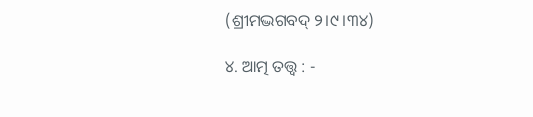(ଶ୍ରୀମଦ୍ଭଗବଦ୍ ୨।୯।୩୪)

୪. ଆତ୍ମ ତତ୍ତ୍ୱ : -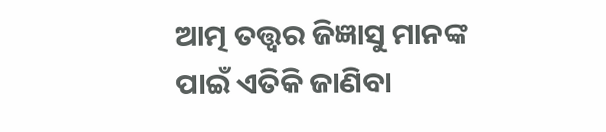ଆତ୍ମ ତତ୍ତ୍ୱର ଜିଜ୍ଞାସୁ ମାନଙ୍କ ପାଇଁ ଏତିକି ଜାଣିବା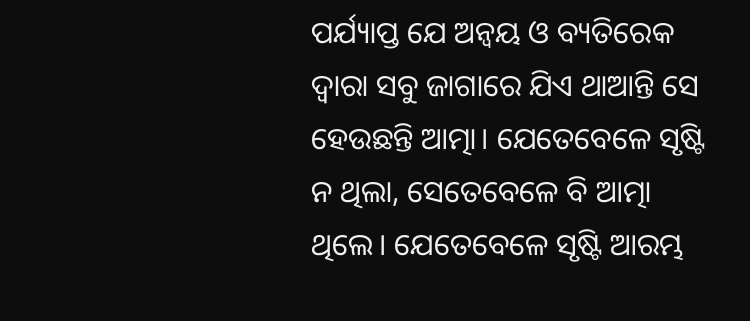ପର୍ଯ୍ୟାପ୍ତ ଯେ ଅନ୍ବୟ ଓ ବ୍ୟତିରେକ ଦ୍ୱାରା ସବୁ ଜାଗାରେ ଯିଏ ଥାଆନ୍ତି ସେ ହେଉଛନ୍ତି ଆତ୍ମା। ଯେତେବେଳେ ସୃଷ୍ଟି ନ ଥିଲା, ସେତେବେଳେ ବି ଆତ୍ମା ଥିଲେ। ଯେତେବେଳେ ସୃଷ୍ଟି ଆରମ୍ଭ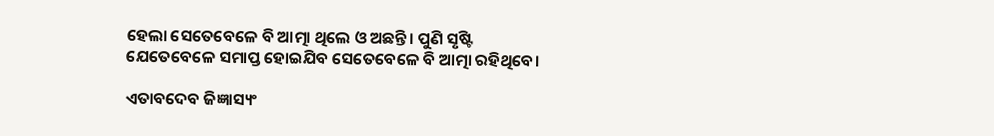ହେଲା ସେତେବେଳେ ବି ଆତ୍ମା ଥିଲେ ଓ ଅଛନ୍ତି। ପୁଣି ସୃଷ୍ଟି ଯେତେବେଳେ ସମାପ୍ତ ହୋଇଯିବ ସେତେବେଳେ ବି ଆତ୍ମା ରହିଥିବେ।

ଏତାବଦେବ ଜିଜ୍ଞାସ୍ୟଂ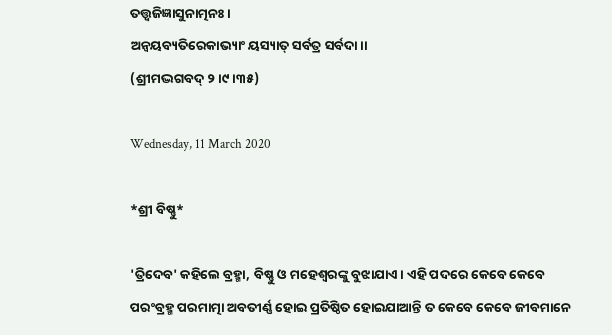ତତ୍ତ୍ୱଜିଜ୍ଞାସୁନାତ୍ମନଃ।
ଅନ୍ବୟବ୍ୟତିରେକାଭ୍ୟାଂ ୟସ୍ୟାତ୍ ସର୍ବତ୍ର ସର୍ବଦା।।
(ଶ୍ରୀମଦ୍ଭଗବଦ୍ ୨।୯।୩୫)

Wednesday, 11 March 2020

*ଶ୍ରୀ ବିଷ୍ଣୁ*

'ତ୍ରିଦେବ' କହିଲେ ବ୍ରହ୍ମା, ବିଷ୍ଣୁ ଓ ମହେଶ୍ୱରଙ୍କୁ ବୁଝାଯାଏ। ଏହି ପଦରେ କେବେ କେବେ ପରଂବ୍ରହ୍ମ ପରମାତ୍ମା ଅବତୀର୍ଣ୍ଣ ହୋଇ ପ୍ରତିଷ୍ଠିତ ହୋଇଯାଆନ୍ତି ତ କେବେ କେବେ ଜୀବମାନେ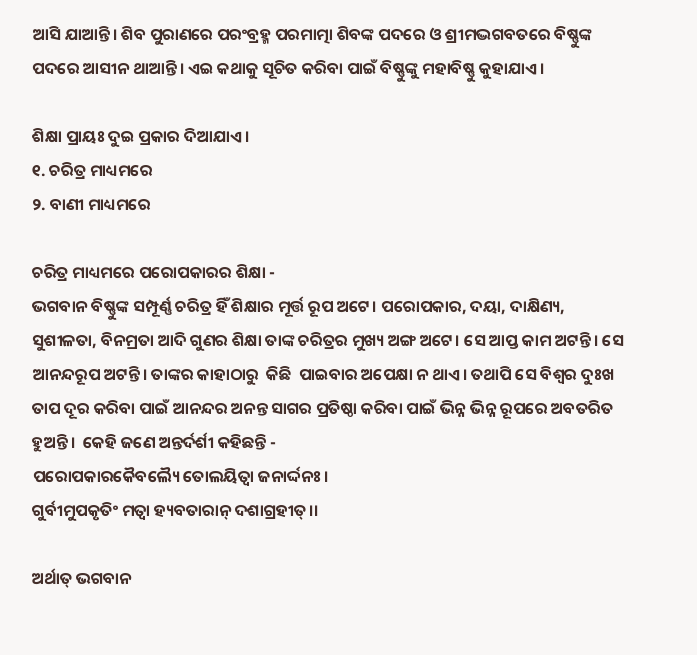ଆସି ଯାଆନ୍ତି। ଶିବ ପୁରାଣରେ ପରଂବ୍ରହ୍ମ ପରମାତ୍ମା ଶିବଙ୍କ ପଦରେ ଓ ଶ୍ରୀମଦ୍ଭଗବତରେ ବିଷ୍ଣୁଙ୍କ ପଦରେ ଆସୀନ ଥାଆନ୍ତି। ଏଇ କଥାକୁ ସୂଚିତ କରିବା ପାଇଁ ବିଷ୍ଣୁଙ୍କୁ ମହାବିଷ୍ଣୁ କୁହାଯାଏ।

ଶିକ୍ଷା ପ୍ରାୟଃ ଦୁଇ ପ୍ରକାର ଦିଆଯାଏ।
୧. ଚରିତ୍ର ମାଧ୍ୟମରେ
୨. ବାଣୀ ମାଧ୍ୟମରେ

ଚରିତ୍ର ମାଧ୍ୟମରେ ପରୋପକାରର ଶିକ୍ଷା -
ଭଗବାନ ବିଷ୍ଣୁଙ୍କ ସମ୍ପୂର୍ଣ୍ଣ ଚରିତ୍ର ହିଁ ଶିକ୍ଷାର ମୂର୍ତ୍ତ ରୂପ ଅଟେ। ପରୋପକାର, ଦୟା, ଦାକ୍ଷିଣ୍ୟ, ସୁଶୀଳତା, ବିନମ୍ରତା ଆଦି ଗୁଣର ଶିକ୍ଷା ତାଙ୍କ ଚରିତ୍ରର ମୁଖ୍ୟ ଅଙ୍ଗ ଅଟେ। ସେ ଆପ୍ତ କାମ ଅଟନ୍ତି। ସେ ଆନନ୍ଦରୂପ ଅଟନ୍ତି। ତାଙ୍କର କାହାଠାରୁ  କିଛି  ପାଇବାର ଅପେକ୍ଷା ନ ଥାଏ। ତଥାପି ସେ ବିଶ୍ୱର ଦୁଃଖ ତାପ ଦୂର କରିବା ପାଇଁ ଆନନ୍ଦର ଅନନ୍ତ ସାଗର ପ୍ରତିଷ୍ଠା କରିବା ପାଇଁ ଭିନ୍ନ ଭିନ୍ନ ରୂପରେ ଅବତରିତ ହୁଅନ୍ତି।  କେହି ଜଣେ ଅନ୍ତର୍ଦର୍ଶୀ କହିଛନ୍ତି -
ପରୋପକାରକୈବଲ୍ୟୈ ତୋଲୟିତ୍ବା ଜନାର୍ଦ୍ଦନଃ।
ଗୁର୍ବୀମୁପକୃତିଂ ମତ୍ବା ହ୍ୟବତାରାନ୍ ଦଶାଗ୍ରହୀତ୍।।

ଅର୍ଥାତ୍ ଭଗବାନ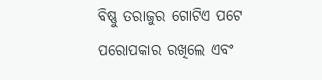ବିଷ୍ଣୁ ତରାଜୁର ଗୋଟିଏ ପଟେ ପରୋପକାର ରଖିଲେ ଏବଂ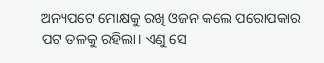ଅନ୍ୟପଟେ ମୋକ୍ଷକୁ ରଖି ଓଜନ କଲେ ପରୋପକାର ପଟ ତଳକୁ ରହିଲା। ଏଣୁ ସେ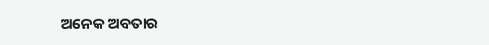ଅନେକ ଅବତାର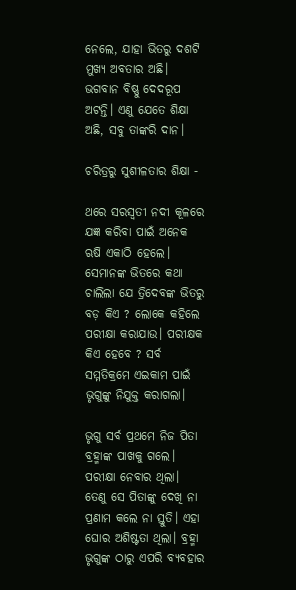ନେଲେ, ଯାହା ଭିତରୁ ଦଶଟି ମୁଖ୍ୟ ଅବତାର ଅଛି।
ଭଗବାନ ବିଷ୍ଣୁ ଦେଦରୂପ ଅଟନ୍ତି। ଏଣୁ ଯେତେ ଶିକ୍ଷା ଅଛି, ସବୁ ତାଙ୍କରି ଦାନ।

ଚରିତ୍ରରୁ ସୁଶୀଳତାର ଶିକ୍ଷା -

ଥରେ ସରସ୍ୱତୀ ନଦୀ କୂଳରେ ଯଜ୍ଞ କରିବା ପାଇଁ ଅନେକ ଋଷି ଏକାଠି ହେଲେ। ସେମାନଙ୍କ ଭିତରେ କଥା ଚାଲିଲା ଯେ ତ୍ରିଦେବଙ୍କ ଭିତରୁ ବଡ଼ କିଏ ? ଲୋକେ କହିଲେ ପରୀକ୍ଷା କରାଯାଉ। ପରୀକ୍ଷକ କିଏ ହେବେ ? ସର୍ବ ସମ୍ମତିକ୍ରମେ ଏଇକାମ ପାଇଁ ଭୃଗୁଙ୍କୁ ନିଯୁକ୍ତ କରାଗଲା।

ଭୃଗୁ ସର୍ବ ପ୍ରଥମେ ନିଜ ପିତା ବ୍ରହ୍ମାଙ୍କ ପାଖକୁ ଗଲେ। ପରୀକ୍ଷା ନେବାର ଥିଲା। ତେଣୁ ସେ ପିତାଙ୍କୁ ଦେଖି ନା ପ୍ରଣାମ କଲେ ନା ସ୍ତୁତି। ଏହା ଘୋର ଅଶିଷ୍ଟତା ଥିଲା। ବ୍ରହ୍ମା ଭୃଗୁଙ୍କ ଠାରୁ ଏପରି ବ୍ୟବହାର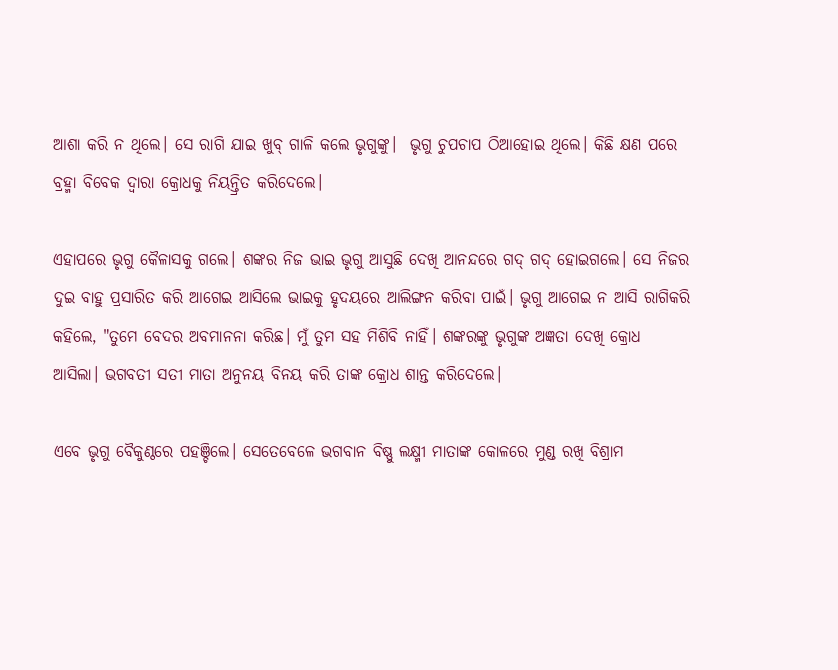ଆଶା କରି ନ ଥିଲେ। ସେ ରାଗି ଯାଇ ଖୁବ୍ ଗାଳି କଲେ ଭୃଗୁଙ୍କୁ।  ଭୃଗୁ ଚୁପଚାପ ଠିଆହୋଇ ଥିଲେ। କିଛି କ୍ଷଣ ପରେ ବ୍ରହ୍ମା ବିବେକ ଦ୍ୱାରା କ୍ରୋଧକୁ ନିୟନ୍ତ୍ରିତ କରିଦେଲେ।

ଏହାପରେ ଭୃଗୁ କୈଳାସକୁ ଗଲେ। ଶଙ୍କର ନିଜ ଭାଇ ଭୃଗୁ ଆସୁଛି ଦେଖି ଆନନ୍ଦରେ ଗଦ୍ ଗଦ୍ ହୋଇଗଲେ। ସେ ନିଜର ଦୁଇ ବାହୁ ପ୍ରସାରିତ କରି ଆଗେଇ ଆସିଲେ ଭାଇକୁ ହୃଦୟରେ ଆଲିଙ୍ଗନ କରିବା ପାଇଁ। ଭୃଗୁ ଆଗେଇ ନ ଆସି ରାଗିକରି କହିଲେ, "ତୁମେ ବେଦର ଅବମାନନା କରିଛ। ମୁଁ ତୁମ ସହ ମିଶିବି ନାହିଁ। ଶଙ୍କରଙ୍କୁ ଭୃଗୁଙ୍କ ଅଜ୍ଞତା ଦେଖି କ୍ରୋଧ ଆସିଲା। ଭଗବତୀ ସତୀ ମାତା ଅନୁନୟ ବିନୟ କରି ତାଙ୍କ କ୍ରୋଧ ଶାନ୍ତ କରିଦେଲେ।

ଏବେ ଭୃଗୁ ବୈକୁଣ୍ଠରେ ପହଞ୍ଚିଲେ। ସେତେବେଳେ ଭଗବାନ ବିଷ୍ଣୁ ଲକ୍ଷ୍ମୀ ମାତାଙ୍କ କୋଳରେ ମୁଣ୍ଡ ରଖି ବିଶ୍ରାମ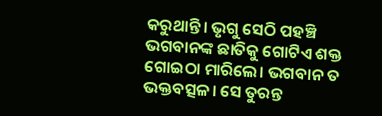କରୁଥାନ୍ତି। ଭୃଗୁ ସେଠି ପହଞ୍ଚି ଭଗବାନଙ୍କ ଛାତିକୁ ଗୋଟିଏ ଶକ୍ତ ଗୋଇଠା ମାରିଲେ। ଭଗବାନ ତ ଭକ୍ତବତ୍ସଳ। ସେ ତୁରନ୍ତ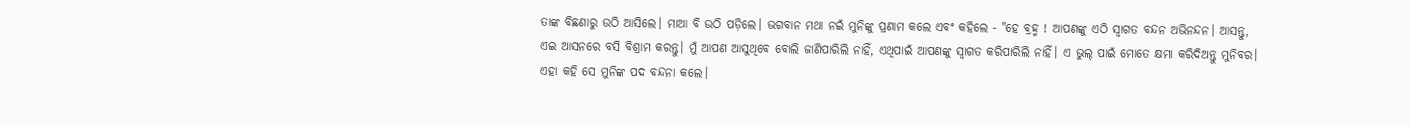ତାଙ୍କ ବିଛଣାରୁ ଉଠି ଆସିଲେ। ମାଆ ବି ଉଠି ପଡ଼ିଲେ। ଭଗବାନ ମଥା ନଇଁ ମୁନିଙ୍କୁ ପ୍ରଣାମ କଲେ ଏବଂ କହିଲେ - "ହେ ବ୍ରହ୍ମ ! ଆପଣଙ୍କୁ ଏଠି ସ୍ୱାଗତ ବନ୍ଦନ ଅଭିନନ୍ଦନ। ଆସନ୍ତୁ, ଏଇ ଆସନରେ ବସି ବିଶ୍ରାମ କରନ୍ତୁ। ମୁଁ ଆପଣ ଆସୁଥିବେ ବୋଲି ଜାଣିପାରିଲି ନାହିଁ, ଏଥିପାଇଁ ଆପଣଙ୍କୁ ସ୍ୱାଗତ କରିପାରିଲି ନାହିଁ। ଏ ଭୁଲ୍ ପାଇଁ ମୋତେ କ୍ଷମା କରିଦିଅନ୍ତୁ ମୁନିବର। ଏହା କହି ସେ ମୁନିଙ୍କ ପଦ ବନ୍ଦନା କଲେ।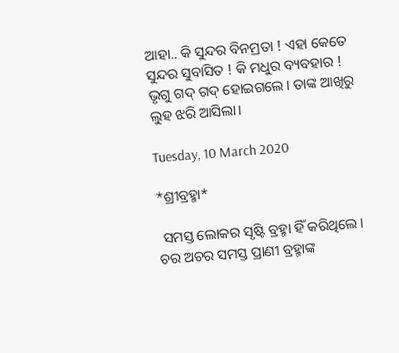ଆହା.. କି ସୁନ୍ଦର ବିନମ୍ରତା ! ଏହା କେତେ ସୁନ୍ଦର ସୁବାସିତ ! କି ମଧୁର ବ୍ୟବହାର ! ଭୃଗୁ ଗଦ୍ ଗଦ୍ ହୋଇଗଲେ। ତାଙ୍କ ଆଖିରୁ ଲୁହ ଝରି ଆସିଲା।

Tuesday, 10 March 2020

*ଶ୍ରୀବ୍ରହ୍ମା*

 ସମସ୍ତ ଲୋକର ସୃଷ୍ଟି ବ୍ରହ୍ମା ହିଁ କରିଥିଲେ। ଚର ଅଚର ସମସ୍ତ ପ୍ରାଣୀ ବ୍ରହ୍ମାଙ୍କ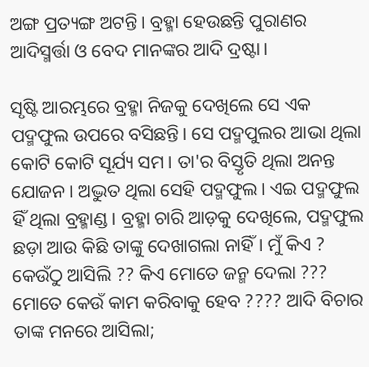ଅଙ୍ଗ ପ୍ରତ୍ୟଙ୍ଗ ଅଟନ୍ତି। ବ୍ରହ୍ମା ହେଉଛନ୍ତି ପୁରାଣର ଆଦିସ୍ମର୍ତ୍ତା ଓ ବେଦ ମାନଙ୍କର ଆଦି ଦ୍ରଷ୍ଟା।

ସୃଷ୍ଟି ଆରମ୍ଭରେ ବ୍ରହ୍ମା ନିଜକୁ ଦେଖିଲେ ସେ ଏକ ପଦ୍ମଫୁଲ ଉପରେ ବସିଛନ୍ତି। ସେ ପଦ୍ମପୁଲର ଆଭା ଥିଲା କୋଟି କୋଟି ସୂର୍ଯ୍ୟ ସମ। ତା'ର ବିସ୍ତୃତି ଥିଲା ଅନନ୍ତ ଯୋଜନ। ଅଦ୍ଭୁତ ଥିଲା ସେହି ପଦ୍ମଫୁଲ। ଏଇ ପଦ୍ମଫୁଲ ହିଁ ଥିଲା ବ୍ରହ୍ମାଣ୍ଡ। ବ୍ରହ୍ମା ଚାରି ଆଡ଼କୁ ଦେଖିଲେ, ପଦ୍ମଫୁଲ ଛଡ଼ା ଆଉ କିଛି ତାଙ୍କୁ ଦେଖାଗଲା ନାହିଁ। ମୁଁ କିଏ ? କେଉଁଠୁ ଆସିଲି ?? କିଏ ମୋତେ ଜନ୍ମ ଦେଲା ??? ମୋତେ କେଉଁ କାମ କରିବାକୁ ହେବ ???? ଆଦି ବିଚାର ତାଙ୍କ ମନରେ ଆସିଲା;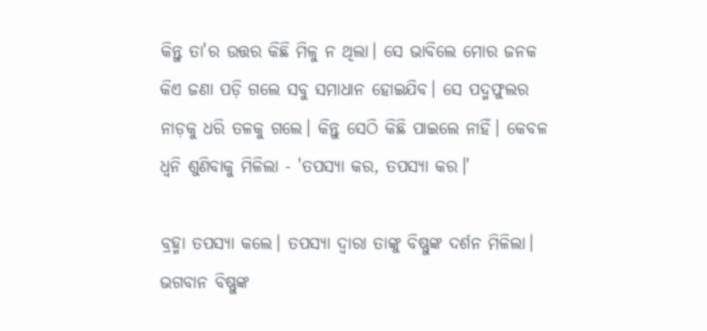କିନ୍ତୁ ତା'ର ଉତ୍ତର କିଛି ମିଳୁ ନ ଥିଲା। ସେ ଭାବିଲେ ମୋର ଜନକ କିଏ ଜଣା ପଡ଼ି ଗଲେ ସବୁ ସମାଧାନ ହୋଇଯିବ। ସେ ପଦ୍ମଫୁଲର ନାଡ଼କୁ ଧରି ତଳକୁ ଗଲେ। କିନ୍ତୁ ସେଠି କିଛି ପାଇଲେ ନାହିଁ। କେବଳ ଧ୍ଵନି ଶୁଣିବାକୁ ମିଳିଲା - 'ତପସ୍ୟା କର, ତପସ୍ୟା କର।'

ବ୍ରହ୍ମା ତପସ୍ୟା କଲେ। ତପସ୍ୟା ଦ୍ୱାରା ତାଙ୍କୁ ବିଷ୍ଣୁଙ୍କ ଦର୍ଶନ ମିଳିଲା। ଭଗବାନ ବିଷ୍ଣୁଙ୍କ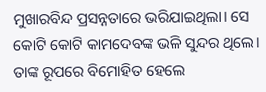ମୁଖାରବିନ୍ଦ ପ୍ରସନ୍ନତାରେ ଭରିଯାଇଥିଲା। ସେ କୋଟି କୋଟି କାମଦେବଙ୍କ ଭଳି ସୁନ୍ଦର ଥିଲେ। ତାଙ୍କ ରୂପରେ ବିମୋହିତ ହେଲେ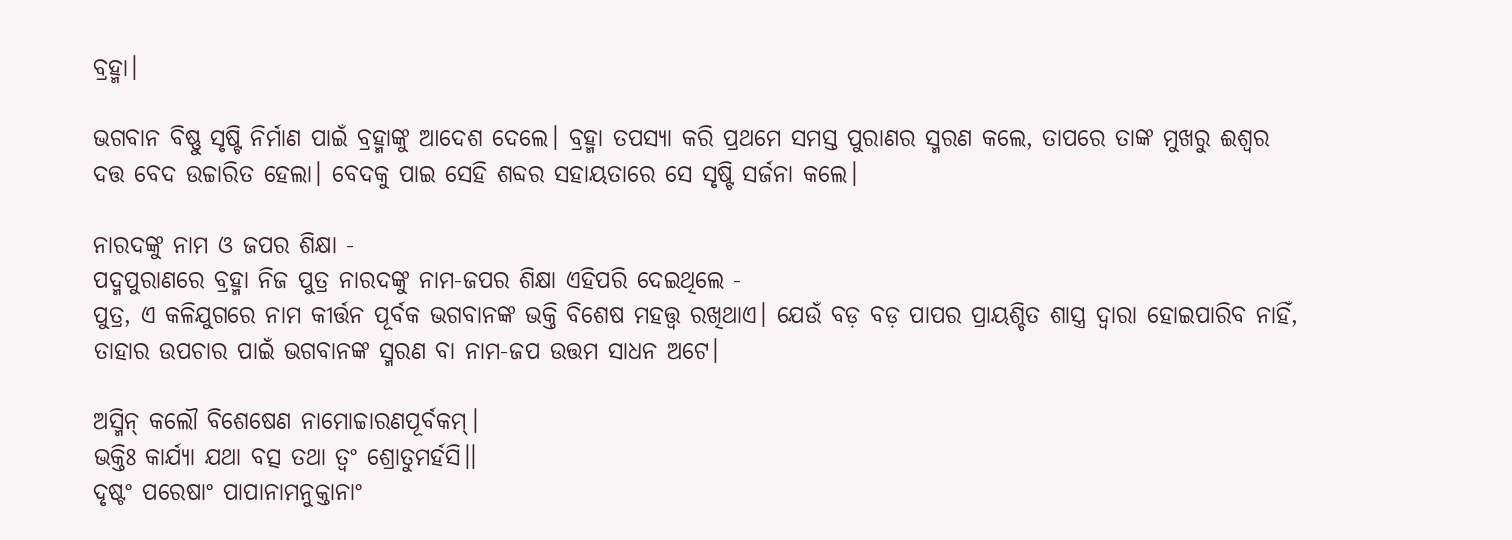ବ୍ରହ୍ମା।

ଭଗବାନ ବିଷ୍ଣୁ ସୃଷ୍ଟି ନିର୍ମାଣ ପାଇଁ ବ୍ରହ୍ମାଙ୍କୁ ଆଦେଶ ଦେଲେ। ବ୍ରହ୍ମା ତପସ୍ୟା କରି ପ୍ରଥମେ ସମସ୍ତ ପୁରାଣର ସ୍ମରଣ କଲେ, ତାପରେ ତାଙ୍କ ମୁଖରୁ ଈଶ୍ୱର ଦତ୍ତ ବେଦ ଉଚ୍ଚାରିତ ହେଲା। ବେଦକୁ ପାଇ ସେହି ଶବ୍ଦର ସହାୟତାରେ ସେ ସୃଷ୍ଟି ସର୍ଜନା କଲେ।

ନାରଦଙ୍କୁ ନାମ ଓ ଜପର ଶିକ୍ଷା -
ପଦ୍ମପୁରାଣରେ ବ୍ରହ୍ମା ନିଜ ପୁତ୍ର ନାରଦଙ୍କୁ ନାମ-ଜପର ଶିକ୍ଷା ଏହିପରି ଦେଇଥିଲେ -
ପୁତ୍ର, ଏ କଳିଯୁଗରେ ନାମ କୀର୍ତ୍ତନ ପୂର୍ବକ ଭଗବାନଙ୍କ ଭକ୍ତି ବିଶେଷ ମହତ୍ତ୍ଵ ରଖିଥାଏ। ଯେଉଁ ବଡ଼ ବଡ଼ ପାପର ପ୍ରାୟଶ୍ଚିତ ଶାସ୍ତ୍ର ଦ୍ୱାରା ହୋଇପାରିବ ନାହିଁ, ତାହାର ଉପଚାର ପାଇଁ ଭଗବାନଙ୍କ ସ୍ମରଣ ବା ନାମ-ଜପ ଉତ୍ତମ ସାଧନ ଅଟେ।

ଅସ୍ମିନ୍ କଲୌ ବିଶେଷେଣ ନାମୋଚ୍ଚାରଣପୂର୍ବକମ୍।
ଭକ୍ତିଃ କାର୍ଯ୍ୟା ଯଥା ବତ୍ସ ତଥା ତ୍ବଂ ଶ୍ରୋତୁମର୍ହସି।।
ଦୃଷ୍ଟଂ ପରେଷାଂ ପାପାନାମନୁକ୍ତାନାଂ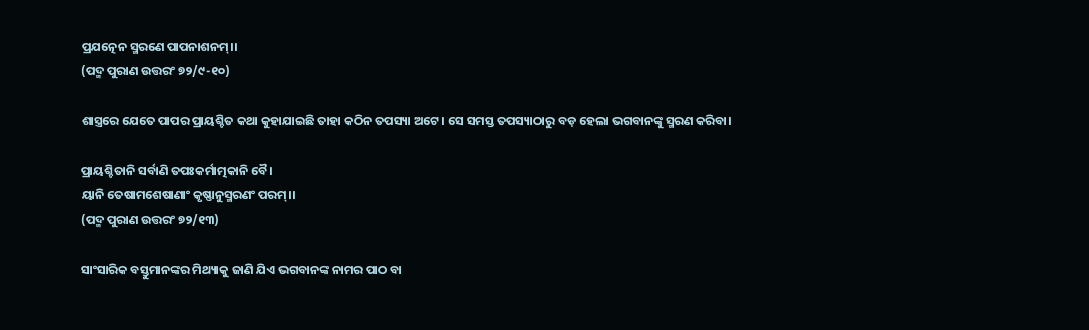ପ୍ରଯତ୍ନେନ ସ୍ମରଣେ ପାପନାଶନମ୍।।
(ପଦ୍ମ ପୁରାଣ ଉତ୍ତରଂ ୭୨/୯-୧୦)

ଶାସ୍ତ୍ରରେ ଯେତେ ପାପର ପ୍ରାୟଶ୍ଚିତ କଥା କୁହାଯାଇଛି ତାହା କଠିନ ତପସ୍ୟା ଅଟେ। ସେ ସମସ୍ତ ତପସ୍ୟାଠାରୁ ବଡ଼ ହେଲା ଭଗବାନଙ୍କୁ ସ୍ମରଣ କରିବା।

ପ୍ରାୟଶ୍ଚିତାନି ସର୍ବାଣି ତପଃକର୍ମାତ୍ମକାନି ବୈ।
ୟାନି ତେଷାମଶେଷାଣାଂ କୃଷ୍ଣାନୁସ୍ମରଣଂ ପରମ୍।।
(ପଦ୍ମ ପୁରାଣ ଉତ୍ତରଂ ୭୨/୧୩)

ସାଂସାରିକ ବସ୍ତୁମାନଙ୍କର ମିଥ୍ୟାକୁ ଜାଣି ଯିଏ ଭଗବାନଙ୍କ ନାମର ପାଠ ବା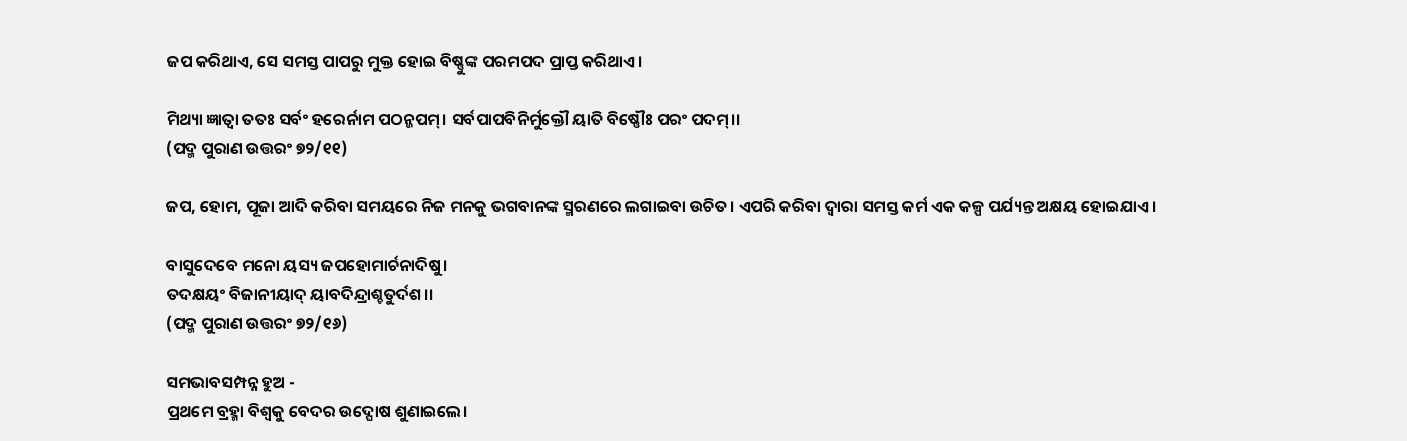ଜପ କରିଥାଏ, ସେ ସମସ୍ତ ପାପରୁ ମୁକ୍ତ ହୋଇ ବିଷ୍ଣୁଙ୍କ ପରମପଦ ପ୍ରାପ୍ତ କରିଥାଏ।

ମିଥ୍ୟା ଜ୍ଞାତ୍ବା ତତଃ ସର୍ବଂ ହରେର୍ନାମ ପଠନ୍ଜପମ୍। ସର୍ବପାପବିନିର୍ମୁକ୍ତୌ ୟାତି ବିଷ୍ଣୌଃ ପରଂ ପଦମ୍।।
(ପଦ୍ମ ପୁରାଣ ଉତ୍ତରଂ ୭୨/୧୧)

ଜପ, ହୋମ, ପୂଜା ଆଦି କରିବା ସମୟରେ ନିଜ ମନକୁ ଭଗବାନଙ୍କ ସ୍ମରଣରେ ଲଗାଇବା ଉଚିତ। ଏପରି କରିବା ଦ୍ୱାରା ସମସ୍ତ କର୍ମ ଏକ କଳ୍ପ ପର୍ଯ୍ୟନ୍ତ ଅକ୍ଷୟ ହୋଇଯାଏ।

ବାସୁଦେବେ ମନୋ ୟସ୍ୟ ଜପହୋମାର୍ଚନାଦିଷୁ।
ତଦକ୍ଷୟଂ ବିଜାନୀୟାଦ୍ ୟାବଦିନ୍ଦ୍ରାଶ୍ଚତୁର୍ଦଶ।।
(ପଦ୍ମ ପୁରାଣ ଉତ୍ତରଂ ୭୨/୧୬)

ସମଭାବସମ୍ପନ୍ନ ହୁଅ -
ପ୍ରଥମେ ବ୍ରହ୍ମା ବିଶ୍ୱକୁ ବେଦର ଉଦ୍ଘୋଷ ଶୁଣାଇଲେ।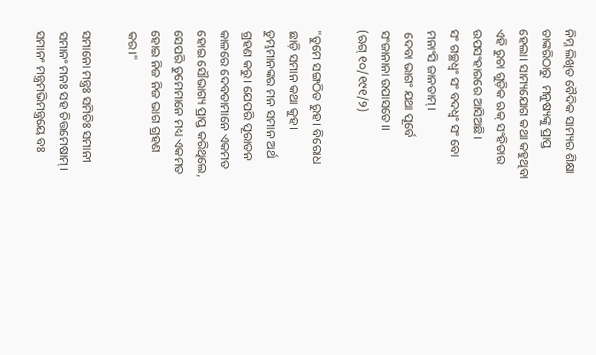ନିମ୍ନ ଲିଖିତ ବୈଦିକ ସାମ୍ୟର ଶିକ୍ଷା ତାଙ୍କରିଠାରୁ  ମନୁଷ୍ୟଙ୍କୁ ପ୍ରାପ୍ତ ହେଲା। ସାମ୍ୟଯୋଗ କଥା କହୁଥିବା ଏହି ରୁଚା ଗୁଡ଼ିକ ଋକ୍ ସଂହିତାର ଉପସଂହାରରେ ଆସିଅଛି।
ସଂ ଗଚ୍ଛଧ୍ଵଂ ସଂ ବଦଧ୍ଵଂ ସଂ ବୋ ମନାଂସି ଜାନତାମ୍।
 ଦେବା ଭାଗଂ ଯଥା ପୂର୍ବେ ସଂଜାନାନା ଉପାସତେ।।
(ଋଗ୍ ୧୦/୧୯୧/୨)

"ତୁମେ ସଙ୍ଗଠିତ ରୁହ। ବିରୋଧ ଛାଡ଼ି ସମାନ କଥା କୁହ। ତୁମ୍ଭମାନଙ୍କର ମନ ସମାନ ଅର୍ଥ ଗ୍ରହଣ କରୁ। ଯେପରି ପୂରାତନ କାଳରେ ଦେବତାମାନେ ଏକମତ ହୋଇ ସୌଭାଗ୍ୟ ପ୍ରାପ୍ତ କରିଥିଲେ, ସେପରି ତୁମେମାନେ ମଧ୍ୟ ଏକମତ ହୋଇ ନିଜ ନିଜ ଭାଗ ଗ୍ରହଣ କର।"

ସମାନୋ ମନ୍ତ୍ରଃ ସମିତିଃ ସମାନୀ
ସମାନଂ ମନଃ ସହ ଚିତ୍ତମେଷାମ୍।
ସମାନଂ ମନ୍ତ୍ରମଭିମନ୍ତ୍ରୟେ ବଃ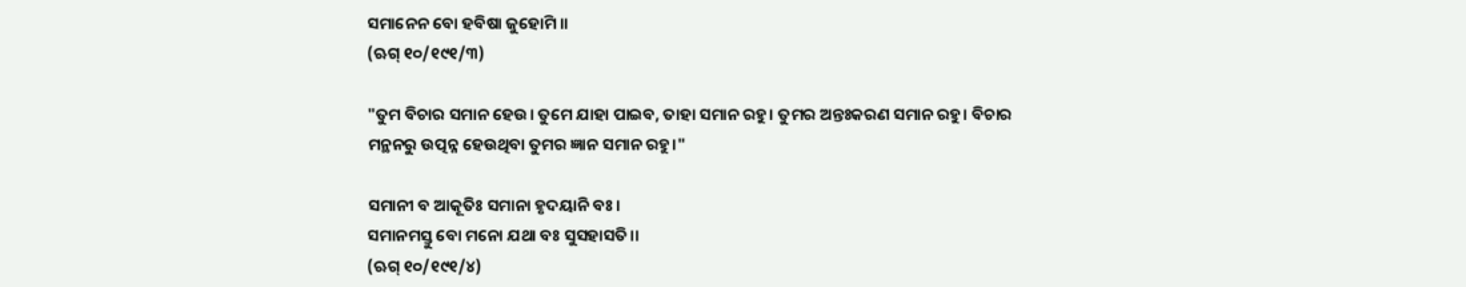ସମାନେନ ବୋ ହବିଷା ଜୁହୋମି ॥
(ଋଗ୍ ୧୦/୧୯୧/୩)

"ତୁମ ବିଚାର ସମାନ ହେଉ। ତୁମେ ଯାହା ପାଇବ, ତାହା ସମାନ ରହୁ। ତୁମର ଅନ୍ତଃକରଣ ସମାନ ରହୁ। ବିଚାର ମନ୍ଥନରୁ ଉତ୍ପନ୍ନ ହେଉଥିବା ତୁମର ଜ୍ଞାନ ସମାନ ରହୁ।"

ସମାନୀ ବ ଆକୂତିଃ ସମାନା ହୃଦୟାନି ବଃ।
ସମାନମସ୍ତୁ ବୋ ମନୋ ଯଥା ବଃ ସୁସହାସତି।।
(ଋଗ୍ ୧୦/୧୯୧/୪)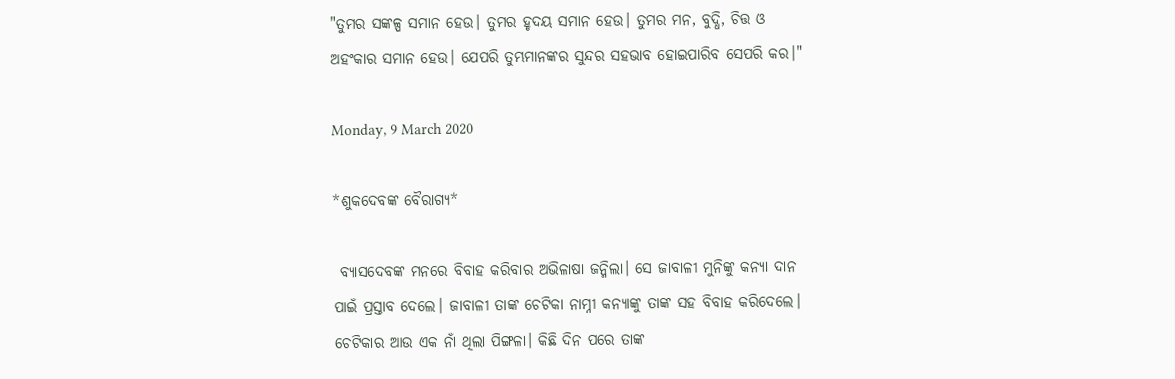"ତୁମର ସଙ୍କଳ୍ପ ସମାନ ହେଉ। ତୁମର ହୃଦୟ ସମାନ ହେଉ। ତୁମର ମନ, ବୁଦ୍ଧି, ଚିତ୍ତ ଓ ଅହଂକାର ସମାନ ହେଉ। ଯେପରି ତୁମ୍ଭମାନଙ୍କର ସୁନ୍ଦର ସହଭାବ ହୋଇପାରିବ ସେପରି କର।"

Monday, 9 March 2020

*ଶୁକଦେବଙ୍କ ବୈରାଗ୍ୟ*

 ବ୍ୟାସଦେବଙ୍କ ମନରେ ବିବାହ କରିବାର ଅଭିଳାଷା ଜନ୍ମିଲା। ସେ ଜାବାଳୀ ମୁନିଙ୍କୁ କନ୍ୟା ଦାନ ପାଇଁ ପ୍ରସ୍ତାବ ଦେଲେ। ଜାବାଳୀ ତାଙ୍କ ଚେଟିକା ନାମ୍ନୀ କନ୍ୟାଙ୍କୁ ତାଙ୍କ ସହ ବିବାହ କରିଦେଲେ। ଚେଟିକାର ଆଉ ଏକ ନାଁ ଥିଲା ପିଙ୍ଗଳା। କିଛି ଦିନ ପରେ ତାଙ୍କ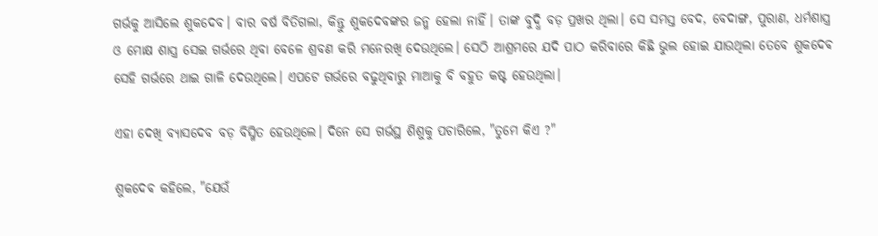ଗର୍ଭକୁ ଆସିଲେ ଶୁକଦେବ। ବାର ବର୍ଷ ବିତିଗଲା, କିନ୍ତୁ ଶୁକଦେବଙ୍କର ଜନ୍ମ ହେଲା ନାହିଁ। ତାଙ୍କ ବୁଦ୍ଧି ବଡ଼ ପ୍ରଖର ଥିଲା। ସେ ସମସ୍ତ ବେଦ, ବେଦାଙ୍ଗ, ପୁରାଣ, ଧର୍ମଶାସ୍ତ୍ର ଓ ମୋକ୍ଷ ଶାସ୍ତ୍ର ସେଇ ଗର୍ଭରେ ଥିବା ବେଳେ ଶ୍ରବଣ କରି ମନେରଖି ଦେଉଥିଲେ। ସେଠି ଆଶ୍ରମରେ ଯଦି ପାଠ କରିବାରେ କିଛି ଭୁଲ ହୋଇ ଯାଉଥିଲା ତେବେ ଶୁକଦେଵ ସେହି ଗର୍ଭରେ ଥାଇ ଗାଳି ଦେଉଥିଲେ। ଏପଟେ ଗର୍ଭରେ ବଢୁଥିବାରୁ ମାଆକୁ ବି ବହୁତ କଷ୍ଟ ହେଉଥିଲା।

ଏହା ଦେଖି ବ୍ୟାସଦେବ ବଡ଼ ବିସ୍ମିତ ହେଉଥିଲେ। ଦିନେ ସେ ଗର୍ଭସ୍ଥ ଶିଶୁକୁ ପଚାରିଲେ, "ତୁମେ କିଏ ?"

ଶୁକଦେଵ କହିଲେ, "ଯେଉଁ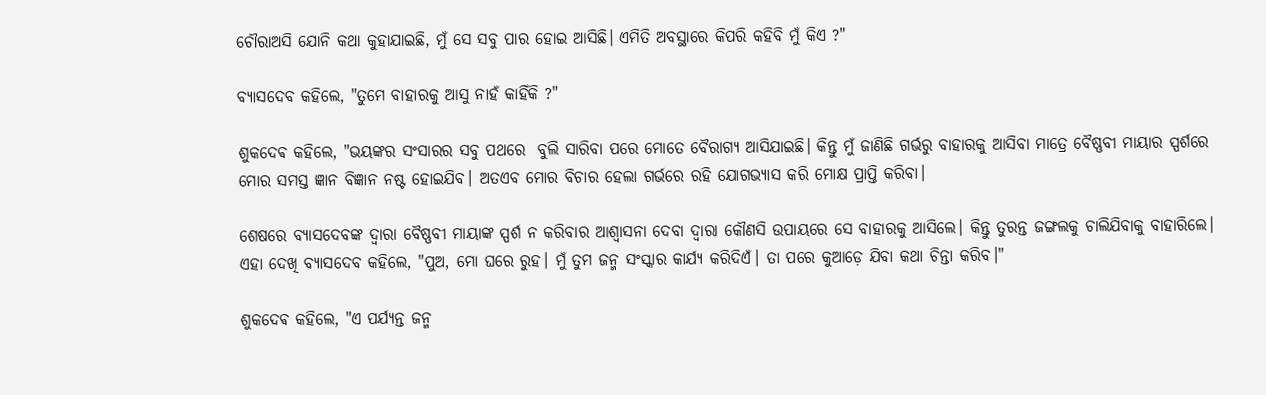ଚୌରାଅସି ଯୋନି କଥା କୁହାଯାଇଛି, ମୁଁ ସେ ସବୁ ପାର ହୋଇ ଆସିଛି। ଏମିତି ଅବସ୍ଥାରେ କିପରି କହିବି ମୁଁ କିଏ ?"

ବ୍ୟାସଦେବ କହିଲେ, "ତୁମେ ବାହାରକୁ ଆସୁ ନାହଁ କାହିଁକି ?"

ଶୁକଦେଵ କହିଲେ, "ଭୟଙ୍କର ସଂସାରର ସବୁ ପଥରେ  ବୁଲି ସାରିବା ପରେ ମୋତେ ବୈରାଗ୍ୟ ଆସିଯାଇଛି। କିନ୍ତୁ ମୁଁ ଜାଣିଛି ଗର୍ଭରୁ ବାହାରକୁ ଆସିବା ମାତ୍ରେ ବୈଷ୍ଣବୀ ମାୟାର ସ୍ପର୍ଶରେ ମୋର ସମସ୍ତ ଜ୍ଞାନ ବିଜ୍ଞାନ ନଷ୍ଟ ହୋଇଯିବ। ଅତଏବ ମୋର ବିଚାର ହେଲା ଗର୍ଭରେ ରହି ଯୋଗଭ୍ୟାସ କରି ମୋକ୍ଷ ପ୍ରାପ୍ତି କରିବା।

ଶେଷରେ ବ୍ୟାସଦେବଙ୍କ ଦ୍ଵାରା ବୈଷ୍ଣବୀ ମାୟାଙ୍କ ସ୍ପର୍ଶ ନ କରିବାର ଆଶ୍ୱାସନା ଦେବା ଦ୍ଵାରା କୌଣସି ଉପାୟରେ ସେ ବାହାରକୁ ଆସିଲେ। କିନ୍ତୁ ତୁରନ୍ତ ଜଙ୍ଗଲକୁ ଚାଲିଯିବାକୁ ବାହାରିଲେ। ଏହା ଦେଖି ବ୍ୟାସଦେବ କହିଲେ, "ପୁଅ, ମୋ ଘରେ ରୁହ। ମୁଁ ତୁମ ଜନ୍ମ ସଂସ୍କାର କାର୍ଯ୍ୟ କରିଦିଏଁ। ତା ପରେ କୁଆଡ଼େ ଯିବା କଥା ଚିନ୍ତା କରିବ।"

ଶୁକଦେଵ କହିଲେ, "ଏ ପର୍ଯ୍ୟନ୍ତ ଜନ୍ମ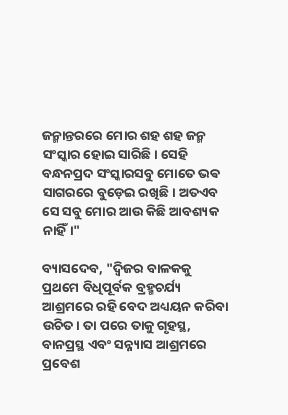ଜନ୍ମାନ୍ତରରେ ମୋର ଶହ ଶହ ଜନ୍ମ ସଂସ୍କାର ହୋଇ ସାରିଛି। ସେହି ବନ୍ଧନପ୍ରଦ ସଂସ୍କାରସବୁ ମୋତେ ଭଵ ସାଗରରେ ବୁଡ଼େଇ ରଖିଛି। ଅତଏବ ସେ ସବୁ ମୋର ଆଉ କିଛି ଆବଶ୍ୟକ ନାହିଁ।"

ବ୍ୟାସଦେବ, "ଦ୍ଵିଜର ବାଳକକୁ ପ୍ରଥମେ ବିଧିପୂର୍ବକ ବ୍ରହ୍ମଚର୍ଯ୍ୟ ଆଶ୍ରମରେ ରହି ବେଦ ଅଧ୍ୟୟନ କରିବା ଉଚିତ। ତା ପରେ ତାକୁ ଗୃହସ୍ଥ, ବାନପ୍ରସ୍ଥ ଏବଂ ସନ୍ନ୍ୟାସ ଆଶ୍ରମରେ ପ୍ରବେଶ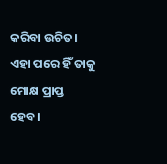କରିବା ଉଚିତ। ଏହା ପରେ ହିଁ ତାକୁ ମୋକ୍ଷ ପ୍ରାପ୍ତ ହେବ।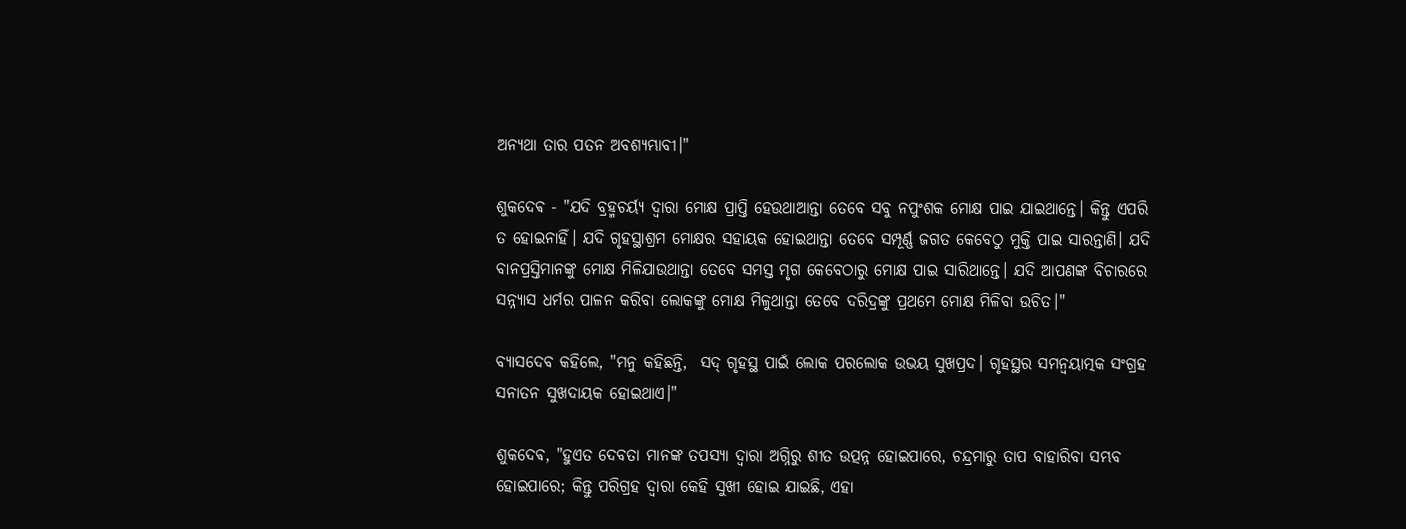ଅନ୍ୟଥା ତାର ପତନ ଅବଶ୍ୟମ୍ଭାବୀ।"

ଶୁକଦେଵ - "ଯଦି ବ୍ରହ୍ମଚର୍ୟ୍ଯ ଦ୍ୱାରା ମୋକ୍ଷ ପ୍ରାପ୍ତି ହେଉଥାଆନ୍ତା ତେବେ ସବୁ ନପୁଂଶକ ମୋକ୍ଷ ପାଇ ଯାଇଥାନ୍ତେ। କିନ୍ତୁ ଏପରି ତ ହୋଇନାହିଁ। ଯଦି ଗୃହସ୍ଥାଶ୍ରମ ମୋକ୍ଷର ସହାୟକ ହୋଇଥାନ୍ତା ତେବେ ସମ୍ପୂର୍ଣ୍ଣ ଜଗତ କେବେଠୁ ମୁକ୍ତି ପାଇ ସାରନ୍ତାଣି। ଯଦି ବାନପ୍ରସ୍ତିମାନଙ୍କୁ ମୋକ୍ଷ ମିଳିଯାଉଥାନ୍ତା ତେବେ ସମସ୍ତ ମୃଗ କେବେଠାରୁ ମୋକ୍ଷ ପାଇ ସାରିଥାନ୍ତେ। ଯଦି ଆପଣଙ୍କ ବିଚାରରେ ସନ୍ନ୍ୟାସ ଧର୍ମର ପାଳନ କରିବା ଲୋକଙ୍କୁ ମୋକ୍ଷ ମିଳୁଥାନ୍ତା ତେବେ ଦରିଦ୍ରଙ୍କୁ ପ୍ରଥମେ ମୋକ୍ଷ ମିଳିବା ଉଚିତ।"

ବ୍ୟାସଦେବ କହିଲେ, "ମନୁ କହିଛନ୍ତି,  ସଦ୍ ଗୃହସ୍ଥ ପାଇଁ ଲୋକ ପରଲୋକ ଉଭୟ ସୁଖପ୍ରଦ। ଗୃହସ୍ଥର ସମନ୍ଵୟାତ୍ମକ ସଂଗ୍ରହ ସନାତନ ସୁଖଦାୟକ ହୋଇଥାଏ।"

ଶୁକଦେଵ, "ହୁଏତ ଦେବତା ମାନଙ୍କ ତପସ୍ୟା ଦ୍ୱାରା ଅଗ୍ନିରୁ ଶୀତ ଉତ୍ପନ୍ନ ହୋଇପାରେ, ଚନ୍ଦ୍ରମାରୁ ତାପ ବାହାରିବା ସମ୍ଭବ ହୋଇପାରେ; କିନ୍ତୁ ପରିଗ୍ରହ ଦ୍ୱାରା କେହି ସୁଖୀ ହୋଇ ଯାଇଛି, ଏହା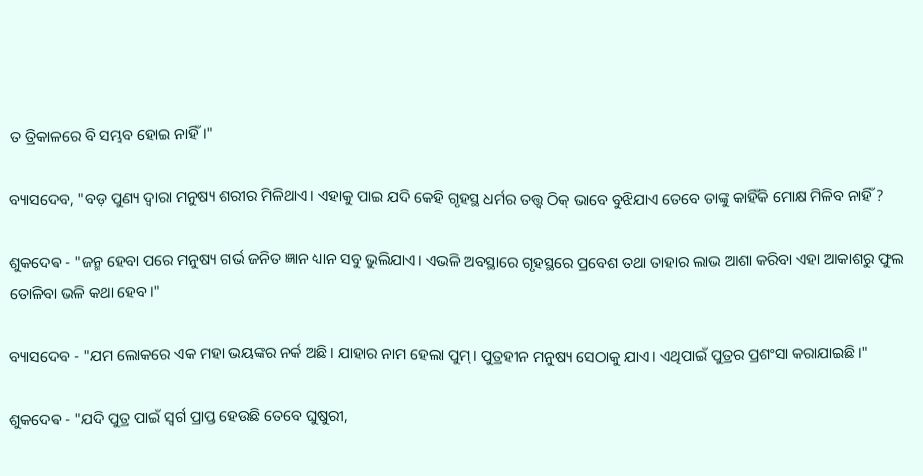ତ ତ୍ରିକାଳରେ ବି ସମ୍ଭବ ହୋଇ ନାହିଁ।"

ବ୍ୟାସଦେବ, "ବଡ଼ ପୁଣ୍ୟ ଦ୍ୱାରା ମନୁଷ୍ୟ ଶରୀର ମିଳିଥାଏ। ଏହାକୁ ପାଇ ଯଦି କେହି ଗୃହସ୍ଥ ଧର୍ମର ତତ୍ତ୍ୱ ଠିକ୍ ଭାବେ ବୁଝିଯାଏ ତେବେ ତାଙ୍କୁ କାହିଁକି ମୋକ୍ଷ ମିଳିବ ନାହିଁ ?

ଶୁକଦେଵ - "ଜନ୍ମ ହେବା ପରେ ମନୁଷ୍ୟ ଗର୍ଭ ଜନିତ ଜ୍ଞାନ ଧ୍ୟାନ ସବୁ ଭୁଲିଯାଏ। ଏଭଳି ଅବସ୍ଥାରେ ଗୃହସ୍ଥରେ ପ୍ରବେଶ ତଥା ତାହାର ଲାଭ ଆଶା କରିବା ଏହା ଆକାଶରୁ ଫୁଲ ତୋଳିବା ଭଳି କଥା ହେବ।"

ବ୍ୟାସଦେବ - "ଯମ ଲୋକରେ ଏକ ମହା ଭୟଙ୍କର ନର୍କ ଅଛି। ଯାହାର ନାମ ହେଲା ପୁମ୍। ପୁତ୍ରହୀନ ମନୁଷ୍ୟ ସେଠାକୁ ଯାଏ। ଏଥିପାଇଁ ପୁତ୍ରର ପ୍ରଶଂସା କରାଯାଇଛି।"

ଶୁକଦେଵ - "ଯଦି ପୁତ୍ର ପାଇଁ ସ୍ୱର୍ଗ ପ୍ରାପ୍ତ ହେଉଛି ତେବେ ଘୁଷୁରୀ,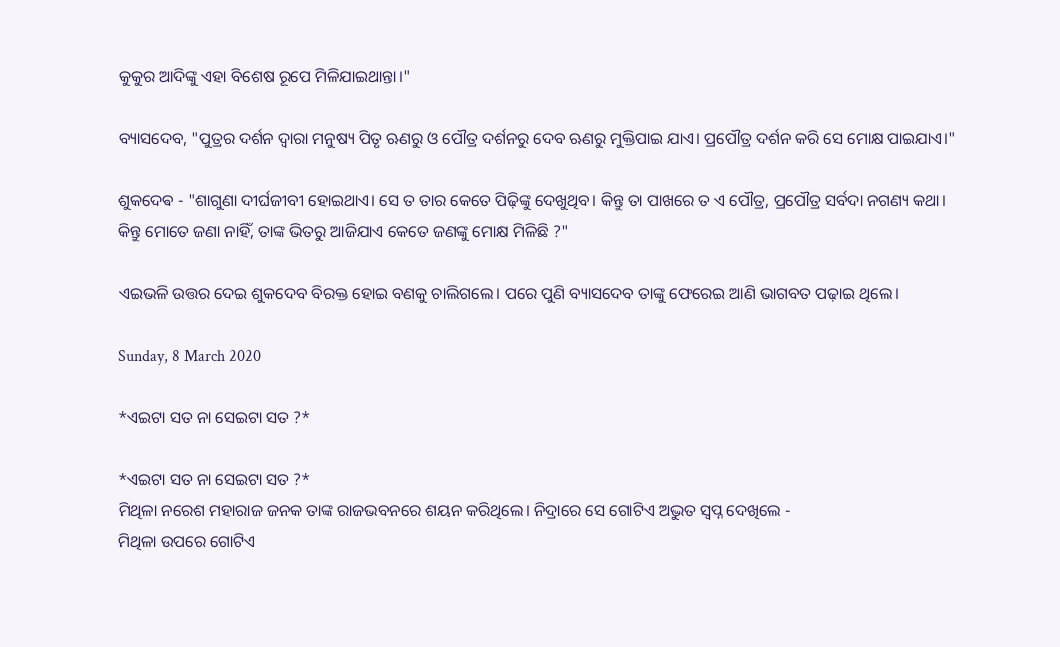କୁକୁର ଆଦିଙ୍କୁ ଏହା ବିଶେଷ ରୂପେ ମିଳିଯାଇଥାନ୍ତା।"

ବ୍ୟାସଦେବ, "ପୁତ୍ରର ଦର୍ଶନ ଦ୍ୱାରା ମନୁଷ୍ୟ ପିତୃ ଋଣରୁ ଓ ପୌତ୍ର ଦର୍ଶନରୁ ଦେବ ଋଣରୁ ମୁକ୍ତିପାଇ ଯାଏ। ପ୍ରପୌତ୍ର ଦର୍ଶନ କରି ସେ ମୋକ୍ଷ ପାଇଯାଏ।"

ଶୁକଦେଵ - "ଶାଗୁଣା ଦୀର୍ଘଜୀବୀ ହୋଇଥାଏ। ସେ ତ ତାର କେତେ ପିଢ଼ିଙ୍କୁ ଦେଖୁଥିବ। କିନ୍ତୁ ତା ପାଖରେ ତ ଏ ପୌତ୍ର, ପ୍ରପୌତ୍ର ସର୍ବଦା ନଗଣ୍ୟ କଥା। କିନ୍ତୁ ମୋତେ ଜଣା ନାହିଁ, ତାଙ୍କ ଭିତରୁ ଆଜିଯାଏ କେତେ ଜଣଙ୍କୁ ମୋକ୍ଷ ମିଳିଛି ?"

ଏଇଭଳି ଉତ୍ତର ଦେଇ ଶୁକଦେବ ବିରକ୍ତ ହୋଇ ବଣକୁ ଚାଲିଗଲେ। ପରେ ପୁଣି ବ୍ୟାସଦେବ ତାଙ୍କୁ ଫେରେଇ ଆଣି ଭାଗବତ ପଢ଼ାଇ ଥିଲେ।

Sunday, 8 March 2020

*ଏଇଟା ସତ ନା ସେଇଟା ସତ ?*

*ଏଇଟା ସତ ନା ସେଇଟା ସତ ?*
ମିଥିଳା ନରେଶ ମହାରାଜ ଜନକ ତାଙ୍କ ରାଜଭବନରେ ଶୟନ କରିଥିଲେ। ନିଦ୍ରାରେ ସେ ଗୋଟିଏ ଅଦ୍ଭୁତ ସ୍ୱପ୍ନ ଦେଖିଲେ -
ମିଥିଳା ଉପରେ ଗୋଟିଏ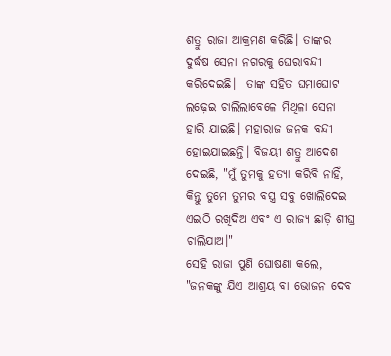ଶତ୍ରୁ ରାଜା ଆକ୍ରମଣ କରିଛି। ତାଙ୍କର ଦୁର୍ଦ୍ଧଷ ସେନା ନଗରକୁ ଘେରାବନ୍ଦୀ କରିଦେଇଛି।  ତାଙ୍କ ସହିତ ଘମାଘୋଟ ଲଢ଼େଇ ଚାଲିଲାବେଳେ ମିଥିଳା ସେନା ହାରି ଯାଇଛି। ମହାରାଜ ଜନକ ବନ୍ଦୀ ହୋଇଯାଇଛନ୍ତି। ବିଜୟୀ ଶତ୍ରୁ ଆଦେଶ ଦେଇଛି, "ମୁଁ ତୁମକୁ ହତ୍ୟା କରିବି ନାହିଁ, କିନ୍ତୁ ତୁମେ ତୁମର ବସ୍ତ୍ର ସବୁ ଖୋଲିଦେଇ ଏଇଠି ରଖିଦିଅ ଏବଂ ଏ ରାଜ୍ୟ ଛାଡ଼ି ଶୀଘ୍ର ଚାଲିଯାଅ।"
ସେହି ରାଜା ପୁଣି ଘୋଷଣା କଲେ, "ଜନକଙ୍କୁ ଯିଏ ଆଶ୍ରୟ ବା ଭୋଜନ ଦେବ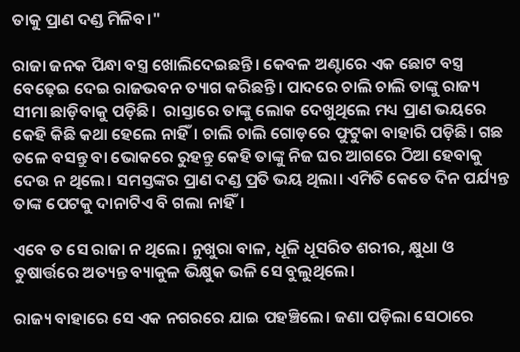ତାକୁ ପ୍ରାଣ ଦଣ୍ଡ ମିଳିବ।"

ରାଜା ଜନକ ପିନ୍ଧା ବସ୍ତ୍ର ଖୋଲିଦେଇଛନ୍ତି। କେବଳ ଅଣ୍ଟାରେ ଏକ ଛୋଟ ବସ୍ତ୍ର ବେଢ଼େଇ ଦେଇ ରାଜଭବନ ତ୍ୟାଗ କରିଛନ୍ତି। ପାଦରେ ଚାଲି ଚାଲି ତାଙ୍କୁ ରାଜ୍ୟ ସୀମା ଛାଡ଼ିବାକୁ ପଡ଼ିଛି।  ରାସ୍ତାରେ ତାଙ୍କୁ ଲୋକ ଦେଖୁଥିଲେ ମଧ୍ୟ ପ୍ରାଣ ଭୟରେ କେହି କିଛି କଥା ହେଲେ ନାହିଁ। ଚାଲି ଚାଲି ଗୋଡ଼ରେ ଫୁଟୁକା ବାହାରି ପଡ଼ିଛି। ଗଛ ତଳେ ବସନ୍ତୁ ବା ଭୋକରେ ରୁହନ୍ତୁ କେହି ତାଙ୍କୁ ନିଜ ଘର ଆଗରେ ଠିଆ ହେବାକୁ ଦେଉ ନ ଥିଲେ। ସମସ୍ତଙ୍କର ପ୍ରାଣ ଦଣ୍ଡ ପ୍ରତି ଭୟ ଥିଲା। ଏମିତି କେତେ ଦିନ ପର୍ଯ୍ୟନ୍ତ ତାଙ୍କ ପେଟକୁ ଦାନାଟିଏ ବି ଗଲା ନାହିଁ।

ଏବେ ତ ସେ ରାଜା ନ ଥିଲେ। ନୁଖୁରା ବାଳ, ଧୂଳି ଧୂସରିତ ଶରୀର, କ୍ଷୁଧା ଓ ତୁଷାର୍ତ୍ତରେ ଅତ୍ୟନ୍ତ ବ୍ୟାକୁଳ ଭିକ୍ଷୁକ ଭଳି ସେ ବୁଲୁଥିଲେ।

ରାଜ୍ୟ ବାହାରେ ସେ ଏକ ନଗରରେ ଯାଇ ପହଞ୍ଚିଲେ। ଜଣା ପଡ଼ିଲା ସେଠାରେ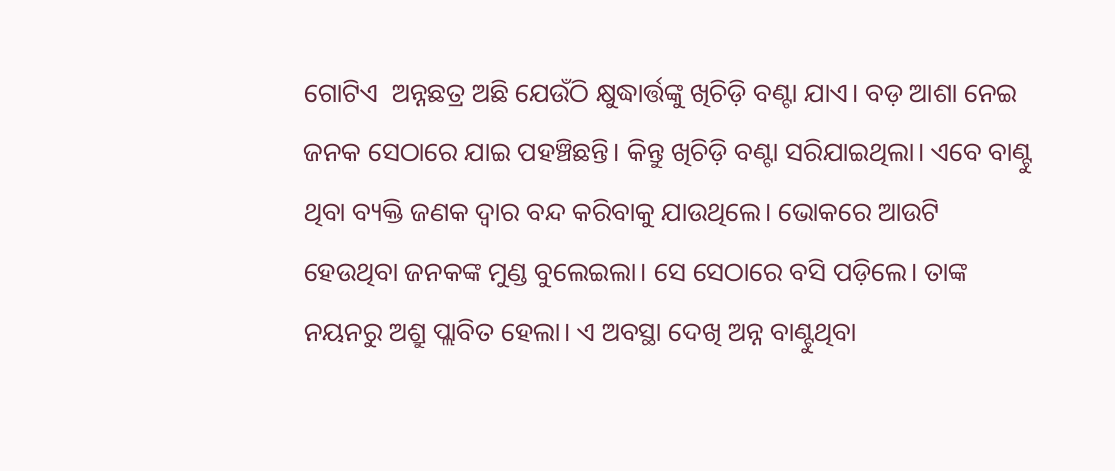ଗୋଟିଏ  ଅନ୍ନଛତ୍ର ଅଛି ଯେଉଁଠି କ୍ଷୁଦ୍ଧାର୍ତ୍ତଙ୍କୁ ଖିଚିଡ଼ି ବଣ୍ଟା ଯାଏ। ବଡ଼ ଆଶା ନେଇ ଜନକ ସେଠାରେ ଯାଇ ପହଞ୍ଚିଛନ୍ତି। କିନ୍ତୁ ଖିଚିଡ଼ି ବଣ୍ଟା ସରିଯାଇଥିଲା। ଏବେ ବାଣ୍ଟୁ ଥିବା ବ୍ୟକ୍ତି ଜଣକ ଦ୍ୱାର ବନ୍ଦ କରିବାକୁ ଯାଉଥିଲେ। ଭୋକରେ ଆଉଟି ହେଉଥିବା ଜନକଙ୍କ ମୁଣ୍ଡ ବୁଲେଇଲା। ସେ ସେଠାରେ ବସି ପଡ଼ିଲେ। ତାଙ୍କ ନୟନରୁ ଅଶ୍ରୁ ପ୍ଲାବିତ ହେଲା। ଏ ଅବସ୍ଥା ଦେଖି ଅନ୍ନ ବାଣ୍ଟୁଥିବା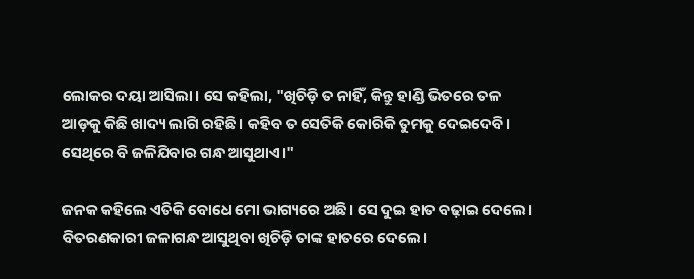ଲୋକର ଦୟା ଆସିଲା। ସେ କହିଲା, "ଖିଚିଡ଼ି ତ ନାହିଁ, କିନ୍ତୁ ହାଣ୍ଡି ଭିତରେ ତଳ ଆଡ଼କୁ କିଛି ଖାଦ୍ୟ ଲାଗି ରହିଛି। କହିବ ତ ସେତିକି କୋରିକି ତୁମକୁ ଦେଇଦେବି। ସେଥିରେ ବି ଜଳିଯିବାର ଗନ୍ଧ ଆସୁଥାଏ।"

ଜନକ କହିଲେ ଏତିକି ବୋଧେ ମୋ ଭାଗ୍ୟରେ ଅଛି। ସେ ଦୁଇ ହାତ ବଢ଼ାଇ ଦେଲେ। ବିତରଣକାରୀ ଜଳାଗନ୍ଧ ଆସୁଥିବା ଖିଚିଡ଼ି ତାଙ୍କ ହାତରେ ଦେଲେ।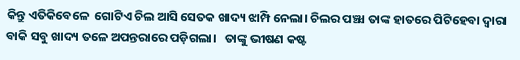କିନ୍ତୁ ଏତିକିବେଳେ  ଗୋଟିଏ ଚିଲ ଆସି ସେତକ ଖାଦ୍ୟ ଝାମ୍ପି ନେଲା। ଚିଲର ପଞ୍ଝା ତାଙ୍କ ହାତରେ ପିଟିହେବା ଦ୍ୱାରା ବାକି ସବୁ ଖାଦ୍ୟ ତଳେ ଅପନ୍ତରାରେ ପଡ଼ିଗଲା।   ତାଙ୍କୁ ଭୀଷଣ କଷ୍ଟ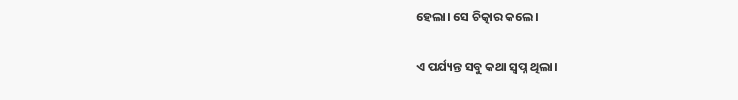ହେଲା। ସେ ଚିତ୍କାର କଲେ।

ଏ ପର୍ଯ୍ୟନ୍ତ ସବୁ କଥା ସ୍ୱପ୍ନ ଥିଲା।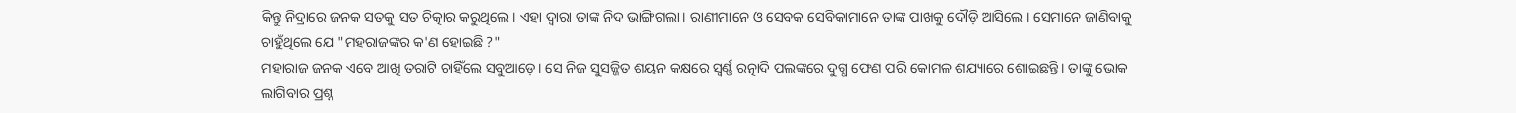କିନ୍ତୁ ନିଦ୍ରାରେ ଜନକ ସତକୁ ସତ ଚିତ୍କାର କରୁଥିଲେ। ଏହା ଦ୍ୱାରା ତାଙ୍କ ନିଦ ଭାଙ୍ଗିଗଲା। ରାଣୀମାନେ ଓ ସେବକ ସେବିକାମାନେ ତାଙ୍କ ପାଖକୁ ଦୌଡ଼ି ଆସିଲେ। ସେମାନେ ଜାଣିବାକୁ ଚାହୁଁଥିଲେ ଯେ "ମହରାଜଙ୍କର କ'ଣ ହୋଇଛି ?"
ମହାରାଜ ଜନକ ଏବେ ଆଖି ତରାଟି ଚାହିଁଲେ ସବୁଆଡ଼େ। ସେ ନିଜ ସୁସଜ୍ଜିତ ଶୟନ କକ୍ଷରେ ସ୍ଵର୍ଣ୍ଣ ରତ୍ନାଦି ପଲଙ୍କରେ ଦୁଗ୍ଧ ଫେଣ ପରି କୋମଳ ଶଯ୍ୟାରେ ଶୋଇଛନ୍ତି। ତାଙ୍କୁ ଭୋକ ଲାଗିବାର ପ୍ରଶ୍ନ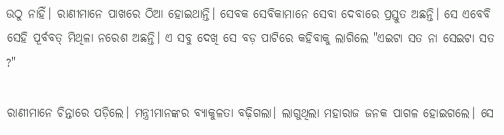ଉଠୁ ନାହିଁ। ରାଣୀମାନେ ପାଖରେ ଠିଆ ହୋଇଥାନ୍ତି। ସେବକ ସେବିକାମାନେ ସେବା ଦେବାରେ ପ୍ରସ୍ତୁତ ଅଛନ୍ତି। ସେ ଏବେବି ସେହି ପୂର୍ବବତ୍ ମିଥିଳା ନରେଶ ଅଛନ୍ତି। ଏ ସବୁ ଦେଖି ସେ ବଡ଼ ପାଟିରେ କହିବାକୁ ଲାଗିଲେ "ଏଇଟା ସତ ନା ସେଇଟା ସତ ?"

ରାଣୀମାନେ ଚିନ୍ତାରେ ପଡ଼ିଲେ। ମନ୍ତ୍ରୀମାନଙ୍କର ବ୍ୟାକୁଳତା ବଢ଼ିଗଲା। ଲାଗୁଥିଲା ମହାରାଜ ଜନକ ପାଗଳ ହୋଇଗଲେ। ସେ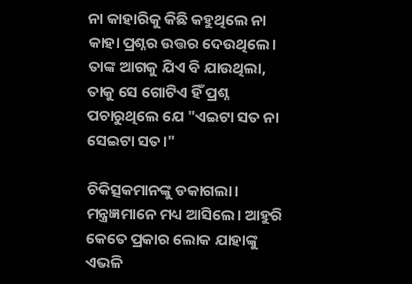ନା କାହାରିକୁ କିଛି କହୁଥିଲେ ନା କାହା ପ୍ରଶ୍ନର ଉତ୍ତର ଦେଉଥିଲେ। ତାଙ୍କ ଆଗକୁ ଯିଏ ବି ଯାଉଥିଲା, ତାକୁ ସେ ଗୋଟିଏ ହିଁ ପ୍ରଶ୍ନ ପଚାରୁଥିଲେ ଯେ "ଏଇଟା ସତ ନା ସେଇଟା ସତ।"

ଚିକିତ୍ସକମାନଙ୍କୁ ଡକାଗଲା। ମନ୍ତ୍ରଜ୍ଞମାନେ ମଧ୍ୟ ଆସିଲେ। ଆହୁରି କେତେ ପ୍ରକାର ଲୋକ ଯାହାଙ୍କୁ ଏଭଳି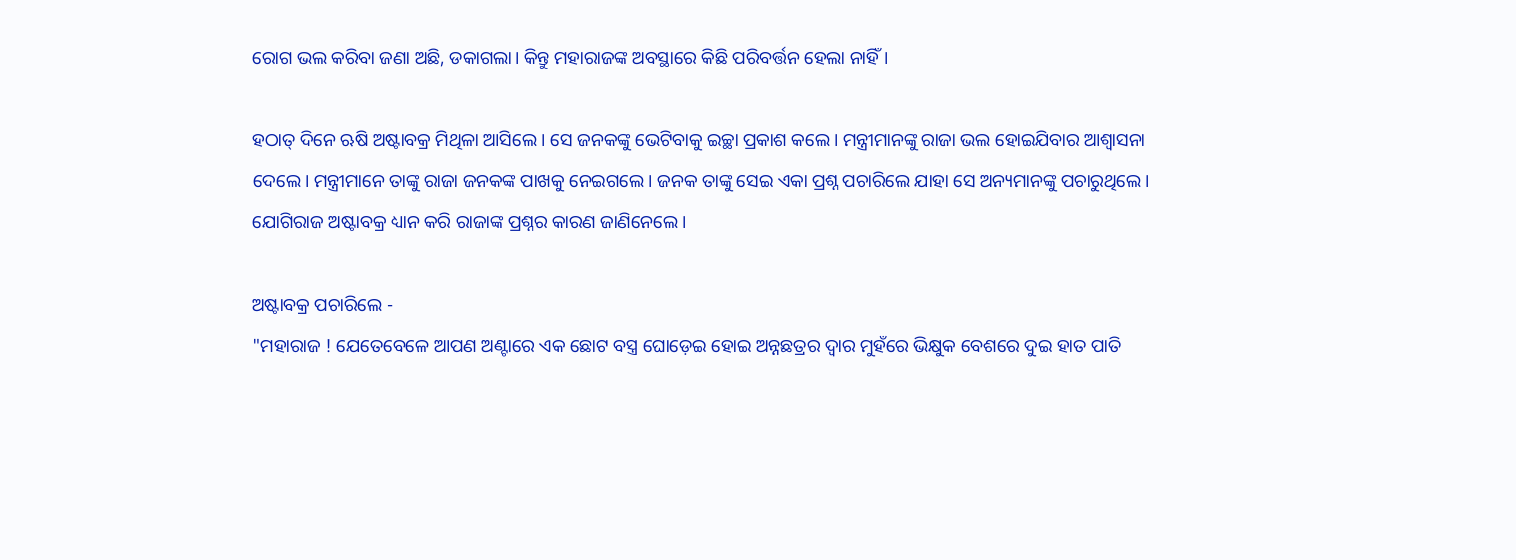ରୋଗ ଭଲ କରିବା ଜଣା ଅଛି, ଡକାଗଲା। କିନ୍ତୁ ମହାରାଜଙ୍କ ଅବସ୍ଥାରେ କିଛି ପରିବର୍ତ୍ତନ ହେଲା ନାହିଁ।

ହଠାତ୍ ଦିନେ ଋଷି ଅଷ୍ଟାବକ୍ର ମିଥିଳା ଆସିଲେ। ସେ ଜନକଙ୍କୁ ଭେଟିବାକୁ ଇଚ୍ଛା ପ୍ରକାଶ କଲେ। ମନ୍ତ୍ରୀମାନଙ୍କୁ ରାଜା ଭଲ ହୋଇଯିବାର ଆଶ୍ୱାସନା ଦେଲେ। ମନ୍ତ୍ରୀମାନେ ତାଙ୍କୁ ରାଜା ଜନକଙ୍କ ପାଖକୁ ନେଇଗଲେ। ଜନକ ତାଙ୍କୁ ସେଇ ଏକା ପ୍ରଶ୍ନ ପଚାରିଲେ ଯାହା ସେ ଅନ୍ୟମାନଙ୍କୁ ପଚାରୁଥିଲେ। ଯୋଗିରାଜ ଅଷ୍ଟାବକ୍ର ଧ୍ୟାନ କରି ରାଜାଙ୍କ ପ୍ରଶ୍ନର କାରଣ ଜାଣିନେଲେ।

ଅଷ୍ଟାବକ୍ର ପଚାରିଲେ -
"ମହାରାଜ ! ଯେତେବେଳେ ଆପଣ ଅଣ୍ଟାରେ ଏକ ଛୋଟ ବସ୍ତ୍ର ଘୋଡ଼େଇ ହୋଇ ଅନ୍ନଛତ୍ରର ଦ୍ୱାର ମୁହଁରେ ଭିକ୍ଷୁକ ବେଶରେ ଦୁଇ ହାତ ପାତି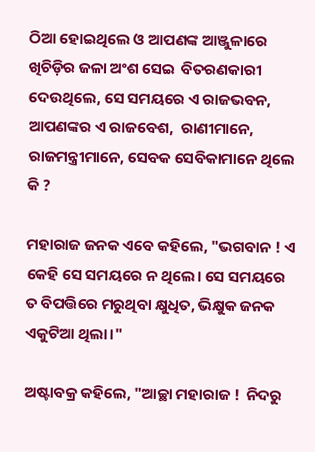ଠିଆ ହୋଇଥିଲେ ଓ ଆପଣଙ୍କ ଆଞ୍ଜୁଳାରେ ଖିଚିଡ଼ିର ଜଳା ଅଂଶ ସେଇ  ବିତରଣକାରୀ ଦେଉଥିଲେ, ସେ ସମୟରେ ଏ ରାଜଭବନ, ଆପଣଙ୍କର ଏ ରାଜବେଶ,  ରାଣୀମାନେ,  ରାଜମନ୍ତ୍ରୀମାନେ, ସେବକ ସେବିକାମାନେ ଥିଲେ କି ?

ମହାରାଜ ଜନକ ଏବେ କହିଲେ, "ଭଗବାନ ! ଏ କେହି ସେ ସମୟରେ ନ ଥିଲେ। ସେ ସମୟରେ ତ ବିପତ୍ତିରେ ମରୁଥିବା କ୍ଷୁଧିତ, ଭିକ୍ଷୁକ ଜନକ ଏକୁଟିଆ ଥିଲା।"

ଅଷ୍ଟାବକ୍ର କହିଲେ, "ଆଚ୍ଛା ମହାରାଜ !  ନିଦରୁ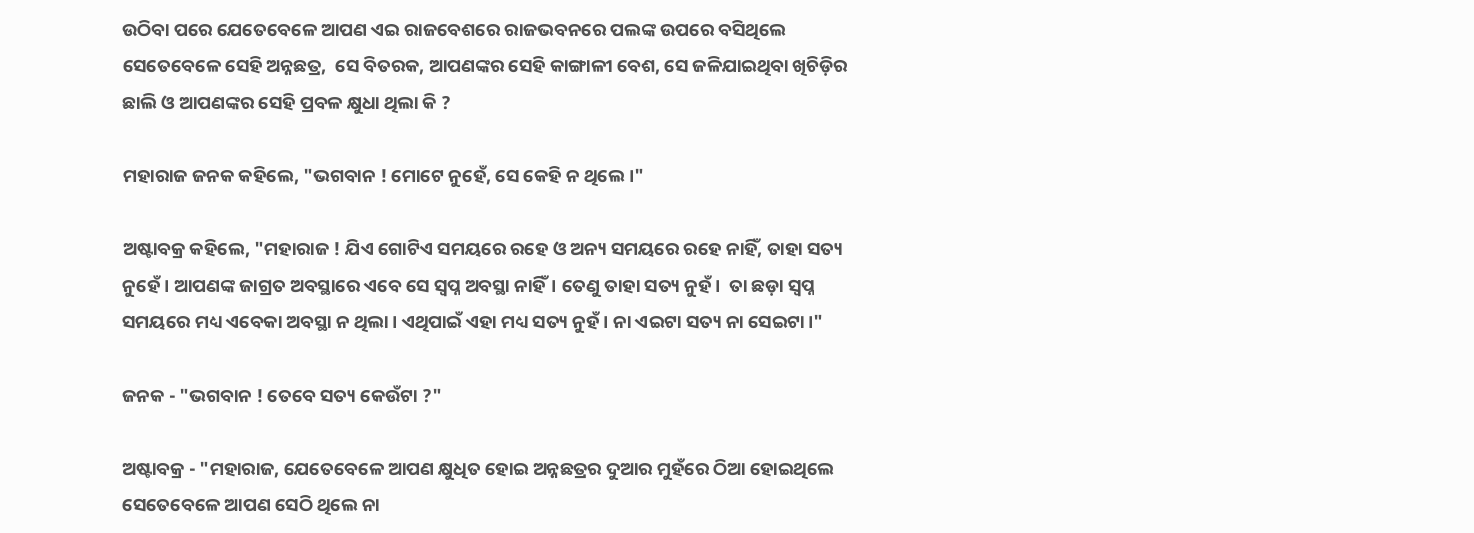ଉଠିବା ପରେ ଯେତେବେଳେ ଆପଣ ଏଇ ରାଜବେଶରେ ରାଜଭବନରେ ପଲଙ୍କ ଉପରେ ବସିଥିଲେ ସେତେବେଳେ ସେହି ଅନ୍ନଛତ୍ର,  ସେ ବିତରକ, ଆପଣଙ୍କର ସେହି କାଙ୍ଗାଳୀ ବେଶ, ସେ ଜଳିଯାଇଥିବା ଖିଚିଡ଼ିର ଛାଲି ଓ ଆପଣଙ୍କର ସେହି ପ୍ରବଳ କ୍ଷୁଧା ଥିଲା କି ?

ମହାରାଜ ଜନକ କହିଲେ, "ଭଗବାନ ! ମୋଟେ ନୁହେଁ, ସେ କେହି ନ ଥିଲେ।"

ଅଷ୍ଟାବକ୍ର କହିଲେ, "ମହାରାଜ ! ଯିଏ ଗୋଟିଏ ସମୟରେ ରହେ ଓ ଅନ୍ୟ ସମୟରେ ରହେ ନାହିଁ, ତାହା ସତ୍ୟ ନୁହେଁ। ଆପଣଙ୍କ ଜାଗ୍ରତ ଅବସ୍ଥାରେ ଏବେ ସେ ସ୍ୱପ୍ନ ଅବସ୍ଥା ନାହିଁ। ତେଣୁ ତାହା ସତ୍ୟ ନୁହଁ।  ତା ଛଡ଼ା ସ୍ୱପ୍ନ ସମୟରେ ମଧ୍ୟ ଏବେକା ଅବସ୍ଥା ନ ଥିଲା। ଏଥିପାଇଁ ଏହା ମଧ୍ୟ ସତ୍ୟ ନୁହଁ। ନା ଏଇଟା ସତ୍ୟ ନା ସେଇଟା।"

ଜନକ - "ଭଗବାନ ! ତେବେ ସତ୍ୟ କେଉଁଟା ?"

ଅଷ୍ଟାବକ୍ର - "ମହାରାଜ, ଯେତେବେଳେ ଆପଣ କ୍ଷୁଧିତ ହୋଇ ଅନ୍ନଛତ୍ରର ଦୁଆର ମୁହଁରେ ଠିଆ ହୋଇଥିଲେ ସେତେବେଳେ ଆପଣ ସେଠି ଥିଲେ ନା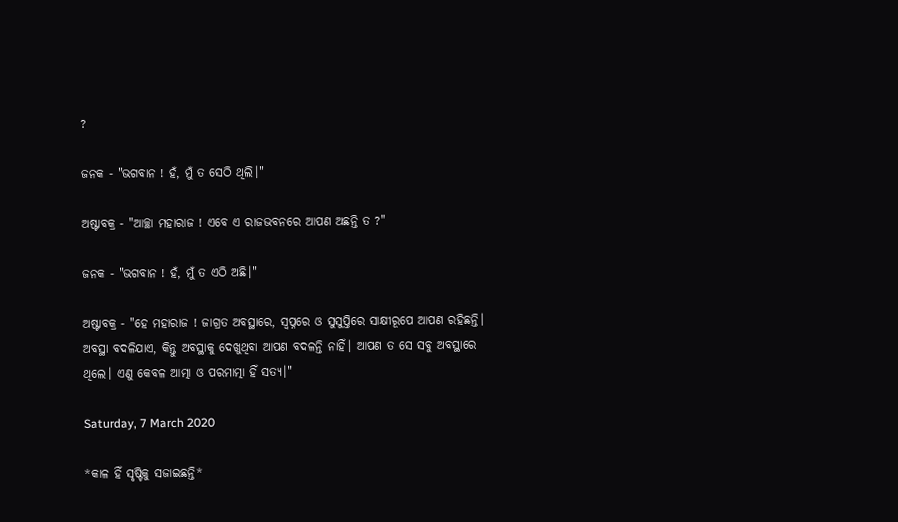?

ଜନକ - "ଭଗବାନ ! ହଁ, ମୁଁ ତ ସେଠି ଥିଲି।"

ଅଷ୍ଟାବକ୍ର - "ଆଚ୍ଛା ମହାରାଜ ! ଏବେ ଏ ରାଜଭବନରେ ଆପଣ ଅଛନ୍ତି ତ ?"

ଜନକ - "ଭଗବାନ ! ହଁ, ମୁଁ ତ ଏଠି ଅଛି।"

ଅଷ୍ଟାବକ୍ର - "ହେ ମହାରାଜ ! ଜାଗ୍ରତ ଅବସ୍ଥାରେ, ସ୍ୱପ୍ନରେ ଓ ସୁସୁପ୍ତିରେ ସାକ୍ଷୀରୂପେ ଆପଣ ରହିଛନ୍ତି। ଅବସ୍ଥା ବଦଳିଯାଏ, କିନ୍ତୁ ଅବସ୍ଥାକୁ ଦେଖୁଥିବା ଆପଣ ବଦଳନ୍ତି ନାହିଁ। ଆପଣ ତ ସେ ସବୁ ଅବସ୍ଥାରେ ଥିଲେ। ଏଣୁ କେବଳ ଆତ୍ମା ଓ ପରମାତ୍ମା ହିଁ ସତ୍ୟ।"

Saturday, 7 March 2020

*କାଳ ହିଁ ସୃଷ୍ଟିକୁ ସଜାଇଛନ୍ତି*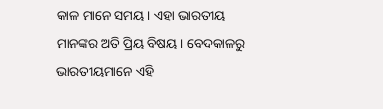କାଳ ମାନେ ସମୟ। ଏହା ଭାରତୀୟ ମାନଙ୍କର ଅତି ପ୍ରିୟ ବିଷୟ। ବେଦକାଳରୁ ଭାରତୀୟମାନେ ଏହି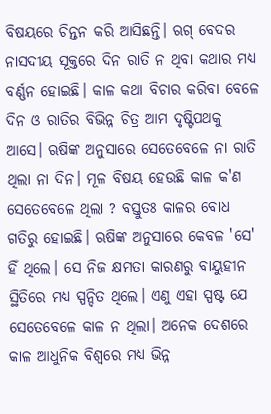ବିଷୟରେ ଚିନ୍ତନ କରି ଆସିଛନ୍ତି। ଋଗ୍ ବେଦର ନାସଦୀୟ ସୂକ୍ତରେ ଦିନ ରାତି ନ ଥିବା କଥାର ମଧ୍ୟ ବର୍ଣ୍ଣନ ହୋଇଛି। କାଳ କଥା ବିଚାର କରିବା ବେଳେ ଦିନ ଓ ରାତିର ବିଭିନ୍ନ ଚିତ୍ର ଆମ ଦୃଷ୍ଟିପଥକୁ ଆସେ। ଋଷିଙ୍କ ଅନୁସାରେ ସେତେବେଳେ ନା ରାତି ଥିଲା ନା ଦିନ। ମୂଳ ବିଷୟ ହେଉଛି କାଳ କ'ଣ ସେତେବେଳେ ଥିଲା ? ବସ୍ତୁତଃ କାଳର ବୋଧ ଗତିରୁ ହୋଇଛି। ଋଷିଙ୍କ ଅନୁସାରେ କେବଳ 'ସେ' ହିଁ ଥିଲେ। ସେ ନିଜ କ୍ଷମତା କାରଣରୁ ବାୟୁହୀନ ସ୍ଥିତିରେ ମଧ୍ୟ ସ୍ପନ୍ଦିତ ଥିଲେ। ଏଣୁ ଏହା ସ୍ପଷ୍ଟ ଯେ ସେତେବେଳେ କାଳ ନ ଥିଲା। ଅନେକ ଦେଶରେ କାଳ ଆଧୁନିକ ବିଶ୍ୱରେ ମଧ୍ୟ ଭିନ୍ନ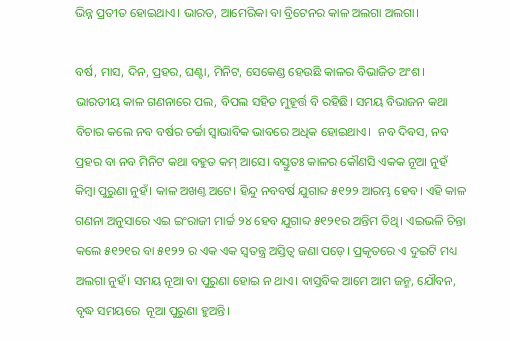ଭିନ୍ନ ପ୍ରତୀତ ହୋଇଥାଏ। ଭାରତ, ଆମେରିକା ବା ବ୍ରିଟେନର କାଳ ଅଲଗା ଅଲଗା।

ବର୍ଷ, ମାସ, ଦିନ, ପ୍ରହର, ଘଣ୍ଟା, ମିନିଟ, ସେକେଣ୍ଡ ହେଉଛି କାଳର ବିଭାଜିତ ଅଂଶ। ଭାରତୀୟ କାଳ ଗଣନାରେ ପଲ, ବିପଲ ସହିତ ମୁହୂର୍ତ୍ତ ବି ରହିଛି। ସମୟ ବିଭାଜନ କଥା ବିଚାର କଲେ ନବ ବର୍ଷର ଚର୍ଚ୍ଚା ସ୍ୱାଭାବିକ ଭାବରେ ଅଧିକ ହୋଇଥାଏ।  ନବ ଦିବସ, ନବ ପ୍ରହର ବା ନବ ମିନିଟ କଥା ବହୁତ କମ୍ ଆସେ। ବସ୍ତୁତଃ କାଳର କୌଣସି ଏକକ ନୂଆ ନୁହଁ କିମ୍ବା ପୁରୁଣା ନୁହଁ। କାଳ ଅଖଣ୍ତ ଅଟେ। ହିନ୍ଦୁ ନବବର୍ଷ ଯୁଗାବ୍ଦ ୫୧୨୨ ଆରମ୍ଭ ହେବ। ଏହି କାଳ ଗଣନା ଅନୁସାରେ ଏଇ ଇଂରାଜୀ ମାର୍ଚ୍ଚ ୨୪ ହେବ ଯୁଗାବ୍ଦ ୫୧୨୧ର ଅନ୍ତିମ ତିଥି। ଏଇଭଳି ଚିନ୍ତା କଲେ ୫୧୨୧ର ବା ୫୧୨୨ ର ଏକ ଏକ ସ୍ୱତନ୍ତ୍ର ଅସ୍ତିତ୍ୱ ଜଣା ପଡ଼େ। ପ୍ରକୃତରେ ଏ ଦୁଇଟି ମଧ୍ୟ ଅଲଗା ନୁହଁ। ସମୟ ନୂଆ ବା ପୁରୁଣା ହୋଇ ନ ଥାଏ। ବାସ୍ତବିକ ଆମେ ଆମ ଜନ୍ମ, ଯୌବନ, ବୃଦ୍ଧ ସମୟରେ  ନୂଆ ପୁରୁଣା ହୁଅନ୍ତି।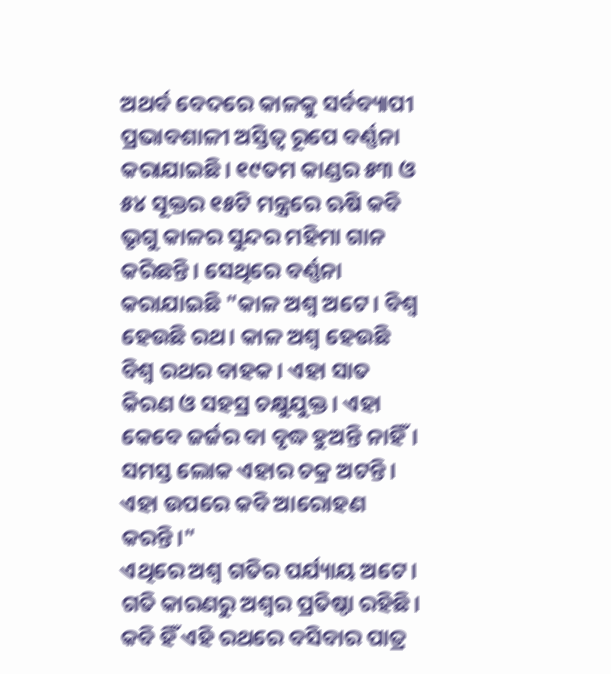ଅଥର୍ବ ବେଦରେ କାଳକୁ ସର୍ବବ୍ୟାପୀ ପ୍ରଭାବଶାଳୀ ଅସ୍ତିତ୍ୱ ରୂପେ ବର୍ଣ୍ଣନା କରାଯାଇଛି। ୧୯ତମ କାଣ୍ଡର ୫୩ ଓ ୫୪ ସୂକ୍ତର ୧୫ଟି ମନ୍ତ୍ରରେ ଋଷି କବି ଭୃଗୁ କାଳର ସୁନ୍ଦର ମହିମା ଗାନ କରିଛନ୍ତି। ସେଥିରେ ବର୍ଣ୍ଣନା କରାଯାଇଛି "କାଳ ଅଶ୍ୱ ଅଟେ। ବିଶ୍ୱ ହେଉଛି ରଥ। କାଳ ଅଶ୍ୱ ହେଉଛି ବିଶ୍ୱ ରଥର ବାହକ। ଏହା ସାତ କିରଣ ଓ ସହସ୍ର ଚକ୍ଷୁଯୁକ୍ତ। ଏହା କେବେ ଜର୍ଜର ବା ବୃଦ୍ଧ ହୁଅନ୍ତି ନାହିଁ। ସମସ୍ତ ଲୋକ ଏହାର ଚକ୍ର ଅଟନ୍ତି। ଏହା ଉପରେ କବି ଆରୋହଣ କରନ୍ତି।"
ଏଥିରେ ଅଶ୍ୱ ଗତିର ପର୍ଯ୍ୟାୟ ଅଟେ। ଗତି କାରଣରୁ ଅଶ୍ୱର ପ୍ରତିଷ୍ଠା ରହିଛି। କବି ହିଁ ଏହି ରଥରେ ବସିବାର ପାତ୍ର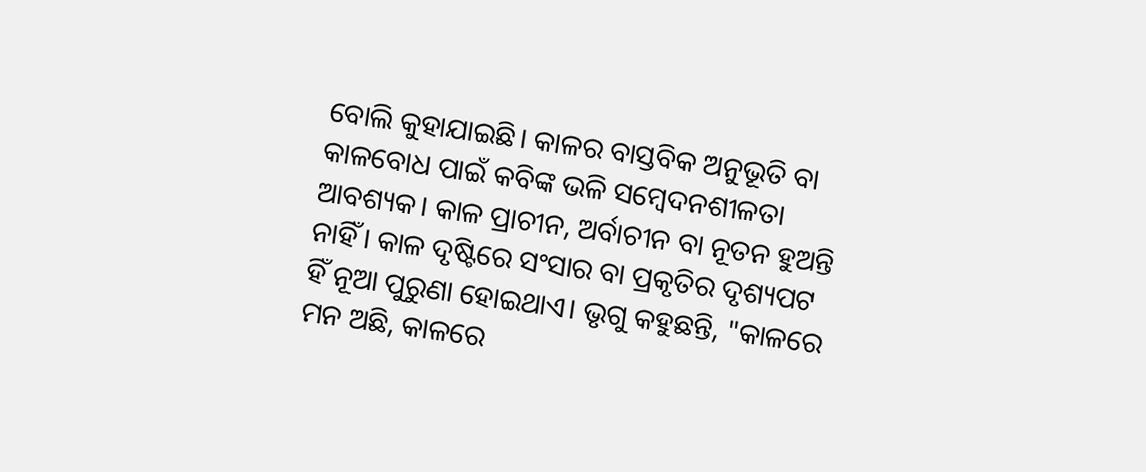ବୋଲି କୁହାଯାଇଛି। କାଳର ବାସ୍ତବିକ ଅନୁଭୂତି ବା କାଳବୋଧ ପାଇଁ କବିଙ୍କ ଭଳି ସମ୍ବେଦନଶୀଳତା ଆବଶ୍ୟକ। କାଳ ପ୍ରାଚୀନ, ଅର୍ବାଚୀନ ବା ନୂତନ ହୁଅନ୍ତି ନାହିଁ। କାଳ ଦୃଷ୍ଟିରେ ସଂସାର ବା ପ୍ରକୃତିର ଦୃଶ୍ୟପଟ ହିଁ ନୂଆ ପୁରୁଣା ହୋଇଥାଏ। ଭୃଗୁ କହୁଛନ୍ତି, "କାଳରେ ମନ ଅଛି, କାଳରେ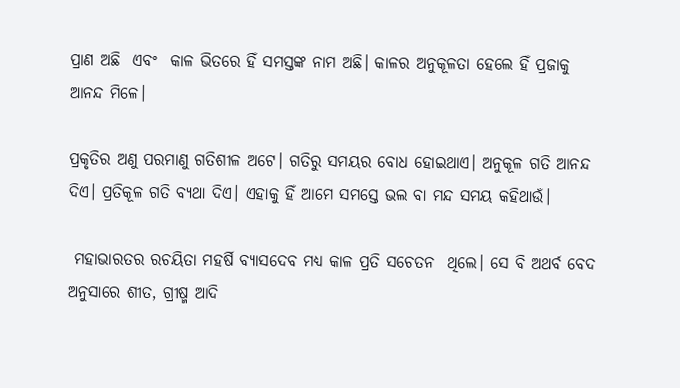ପ୍ରାଣ ଅଛି  ଏବଂ  କାଳ ଭିତରେ ହିଁ ସମସ୍ତଙ୍କ ନାମ ଅଛି। କାଳର ଅନୁକୂଳତା ହେଲେ ହିଁ ପ୍ରଜାକୁ ଆନନ୍ଦ ମିଳେ।

ପ୍ରକୃତିର ଅଣୁ ପରମାଣୁ ଗତିଶୀଳ ଅଟେ। ଗତିରୁ ସମୟର ବୋଧ ହୋଇଥାଏ। ଅନୁକୂଳ ଗତି ଆନନ୍ଦ ଦିଏ। ପ୍ରତିକୂଳ ଗତି ବ୍ୟଥା ଦିଏ। ଏହାକୁ ହିଁ ଆମେ ସମସ୍ତେ ଭଲ ବା ମନ୍ଦ ସମୟ କହିଥାଉଁ।

 ମହାଭାରତର ରଚୟିତା ମହର୍ଷି ବ୍ୟାସଦେବ ମଧ୍ୟ କାଳ ପ୍ରତି ସଚେତନ  ଥିଲେ। ସେ ବି ଅଥର୍ବ ବେଦ ଅନୁସାରେ ଶୀତ, ଗ୍ରୀଷ୍ମ ଆଦି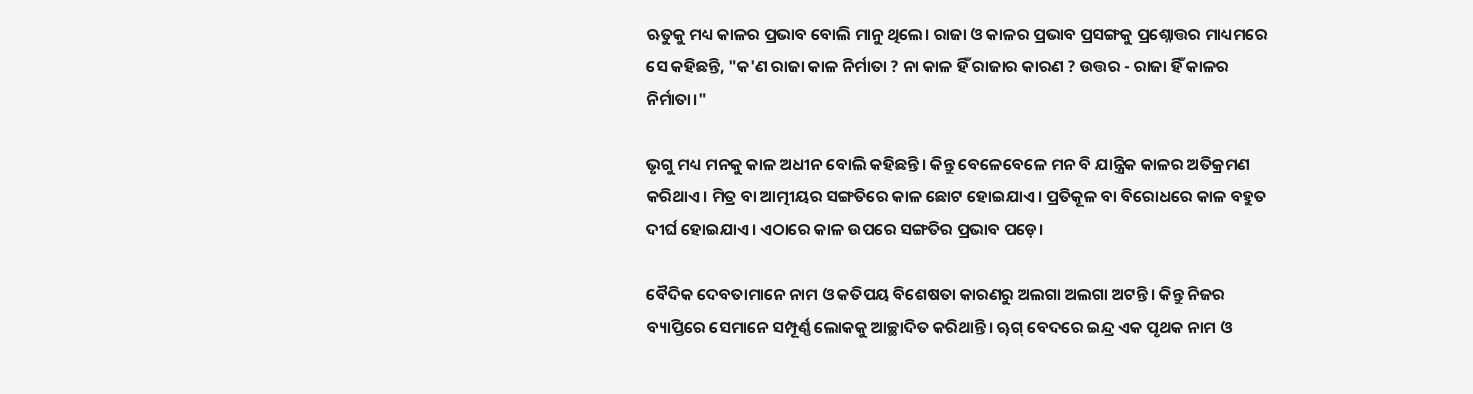ଋତୁକୁ ମଧ୍ୟ କାଳର ପ୍ରଭାବ ବୋଲି ମାନୁ ଥିଲେ। ରାଜା ଓ କାଳର ପ୍ରଭାବ ପ୍ରସଙ୍ଗକୁ ପ୍ରଶ୍ନୋତ୍ତର ମାଧ୍ୟମରେ ସେ କହିଛନ୍ତି, "କ'ଣ ରାଜା କାଳ ନିର୍ମାତା ? ନା କାଳ ହିଁ ରାଜାର କାରଣ ? ଉତ୍ତର - ରାଜା ହିଁ କାଳର ନିର୍ମାତା।"

ଭୃଗୁ ମଧ୍ୟ ମନକୁ କାଳ ଅଧୀନ ବୋଲି କହିଛନ୍ତି। କିନ୍ତୁ ବେଳେବେଳେ ମନ ବି ଯାନ୍ତ୍ରିକ କାଳର ଅତିକ୍ରମଣ କରିଥାଏ। ମିତ୍ର ବା ଆତ୍ମୀୟର ସଙ୍ଗତିରେ କାଳ ଛୋଟ ହୋଇଯାଏ। ପ୍ରତିକୂଳ ବା ବିରୋଧରେ କାଳ ବହୁତ ଦୀର୍ଘ ହୋଇଯାଏ। ଏଠାରେ କାଳ ଉପରେ ସଙ୍ଗତିର ପ୍ରଭାବ ପଡ଼େ।

ବୈଦିକ ଦେବତାମାନେ ନାମ ଓ କତିପୟ ବିଶେଷତା କାରଣରୁ ଅଲଗା ଅଲଗା ଅଟନ୍ତି। କିନ୍ତୁ ନିଜର ବ୍ୟାପ୍ତିରେ ସେମାନେ ସମ୍ପୂର୍ଣ୍ଣ ଲୋକକୁ ଆଚ୍ଛାଦିତ କରିଥାନ୍ତି। ୠଗ୍ ବେଦରେ ଇନ୍ଦ୍ର ଏକ ପୃଥକ ନାମ ଓ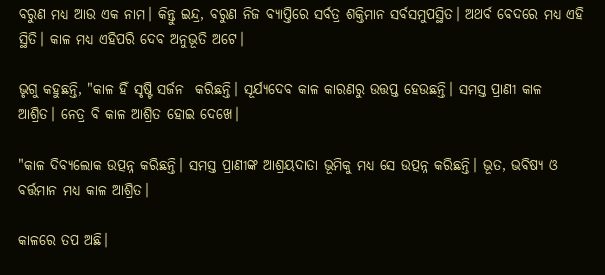ବରୁଣ ମଧ୍ୟ ଆଉ ଏକ ନାମ। କିନ୍ତୁ ଇନ୍ଦ୍ର, ବରୁଣ ନିଜ ବ୍ୟାପ୍ତିରେ ସର୍ବତ୍ର ଶକ୍ତିମାନ ସର୍ବସମୁପସ୍ଥିତ। ଅଥର୍ବ ବେଦରେ ମଧ୍ୟ ଏହି ସ୍ଥିତି। କାଳ ମଧ୍ୟ ଏହିପରି ଦେବ ଅନୁଭୂତି ଅଟେ।

ଭୃଗୁ କହୁଛନ୍ତି, "କାଳ ହିଁ ସୃଷ୍ଟି ସର୍ଜନ  କରିଛନ୍ତି। ସୂର୍ଯ୍ୟଦେବ କାଳ କାରଣରୁ ଉତ୍ତପ୍ତ ହେଉଛନ୍ତି। ସମସ୍ତ ପ୍ରାଣୀ କାଳ ଆଶ୍ରିତ। ନେତ୍ର ବି କାଳ ଆଶ୍ରିତ ହୋଇ ଦେଖେ।

"କାଳ ଦିବ୍ୟଲୋକ ଉତ୍ପନ୍ନ କରିଛନ୍ତି। ସମସ୍ତ ପ୍ରାଣୀଙ୍କ ଆଶ୍ରୟଦାତା ଭୂମିକୁ ମଧ୍ୟ ସେ ଉତ୍ପନ୍ନ କରିଛନ୍ତି। ଭୂତ, ଭବିଷ୍ୟ ଓ ବର୍ତ୍ତମାନ ମଧ୍ୟ କାଳ ଆଶ୍ରିତ।

କାଳରେ ତପ ଅଛି।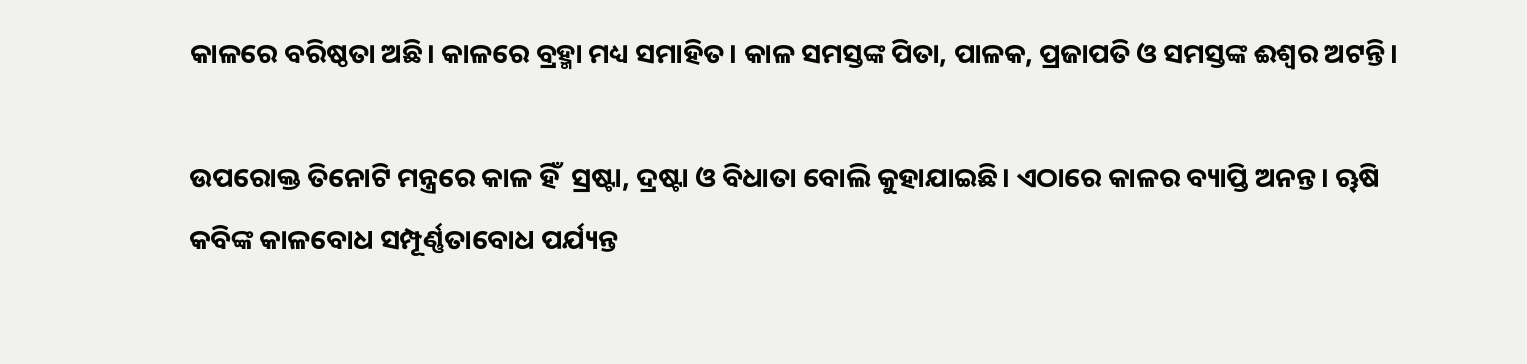କାଳରେ ବରିଷ୍ଠତା ଅଛି। କାଳରେ ବ୍ରହ୍ମା ମଧ୍ୟ ସମାହିତ। କାଳ ସମସ୍ତଙ୍କ ପିତା, ପାଳକ, ପ୍ରଜାପତି ଓ ସମସ୍ତଙ୍କ ଈଶ୍ୱର ଅଟନ୍ତି।

ଉପରୋକ୍ତ ତିନୋଟି ମନ୍ତ୍ରରେ କାଳ ହିଁ  ସ୍ରଷ୍ଟା, ଦ୍ରଷ୍ଟା ଓ ବିଧାତା ବୋଲି କୁହାଯାଇଛି। ଏଠାରେ କାଳର ବ୍ୟାପ୍ତି ଅନନ୍ତ। ୠଷି କବିଙ୍କ କାଳବୋଧ ସମ୍ପୂର୍ଣ୍ଣତାବୋଧ ପର୍ଯ୍ୟନ୍ତ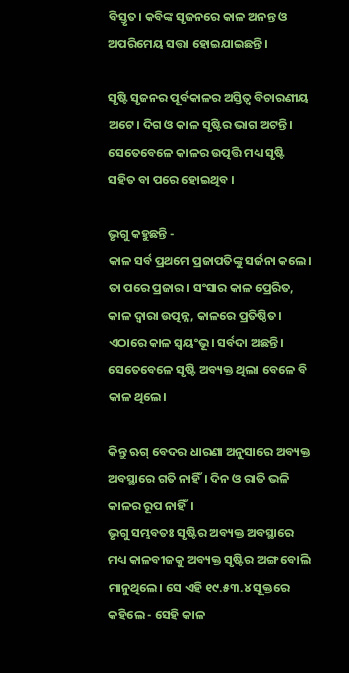ବିସ୍ତୃତ। କବିଙ୍କ ସୃଜନରେ କାଳ ଅନନ୍ତ ଓ ଅପରିମେୟ ସତ୍ତା ହୋଇଯାଇଛନ୍ତି।

ସୃଷ୍ଟି ସୃଜନର ପୂର୍ବକାଳର ଅସ୍ତିତ୍ୱ ବିଚାରଣୀୟ ଅଟେ। ଦିଗ ଓ କାଳ ସୃଷ୍ଟିର ଭାଗ ଅଟନ୍ତି। ସେତେବେଳେ କାଳର ଉତ୍ପତ୍ତି ମଧ୍ୟ ସୃଷ୍ଟି ସହିତ ବା ପରେ ହୋଇଥିବ ।

ଭୃଗୁ କହୁଛନ୍ତି -
କାଳ ସର୍ବ ପ୍ରଥମେ ପ୍ରଜାପତିଙ୍କୁ ସର୍ଜନା କଲେ। ତା ପରେ ପ୍ରଜାର। ସଂସାର କାଳ ପ୍ରେରିତ, କାଳ ଦ୍ୱାରା ଉତ୍ପନ୍ନ, କାଳରେ ପ୍ରତିଷ୍ଠିତ। ଏଠାରେ କାଳ ସ୍ୱୟଂଭୂ। ସର୍ବଦା ଅଛନ୍ତି। ସେତେବେଳେ ସୃଷ୍ଟି ଅବ୍ୟକ୍ତ ଥିଲା ବେଳେ ବି କାଳ ଥିଲେ।

କିନ୍ତୁ ଋଗ୍ ବେଦର ଧାରଣା ଅନୁସାରେ ଅବ୍ୟକ୍ତ ଅବସ୍ଥାରେ ଗତି ନାହିଁ। ଦିନ ଓ ରାତି ଭଳି କାଳର ରୂପ ନାହିଁ।
ଭୃଗୁ ସମ୍ଭବତଃ ସୃଷ୍ଟିର ଅବ୍ୟକ୍ତ ଅବସ୍ଥାରେ ମଧ୍ୟ କାଳବୀଜକୁ ଅବ୍ୟକ୍ତ ସୃଷ୍ଟିର ଅଙ୍ଗ ବୋଲି ମାନୁଥିଲେ। ସେ ଏହି ୧୯.୫୩.୪ ସୂକ୍ତରେ  କହିଲେ - ସେହି କାଳ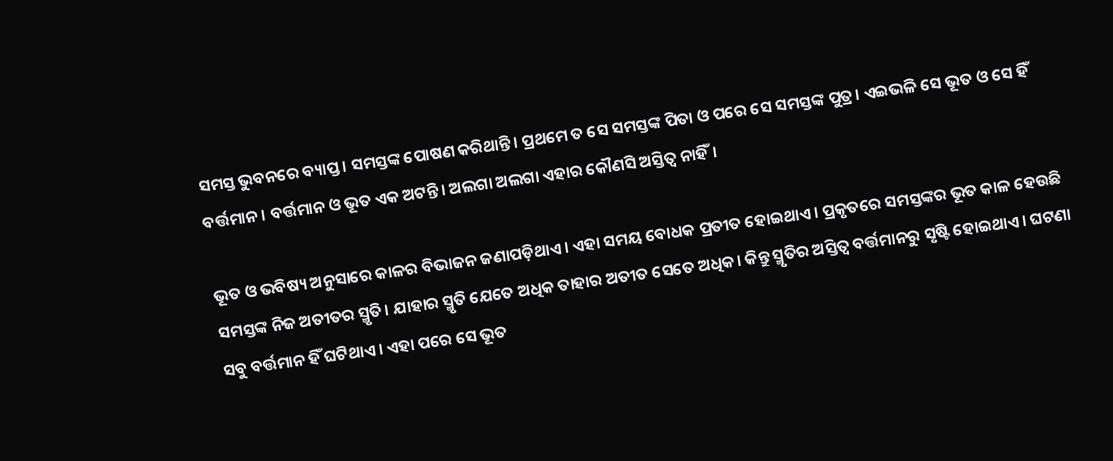ସମସ୍ତ ଭୁବନରେ ବ୍ୟାପ୍ତ। ସମସ୍ତଙ୍କ ପୋଷଣ କରିଥାନ୍ତି। ପ୍ରଥମେ ତ ସେ ସମସ୍ତଙ୍କ ପିତା ଓ ପରେ ସେ ସମସ୍ତଙ୍କ ପୁତ୍ର। ଏଇଭଳି ସେ ଭୂତ ଓ ସେ ହିଁ ବର୍ତ୍ତମାନ। ବର୍ତ୍ତମାନ ଓ ଭୂତ ଏକ ଅଟନ୍ତି। ଅଲଗା ଅଲଗା ଏହାର କୌଣସି ଅସ୍ତିତ୍ବ ନାହିଁ।

ଭୂତ ଓ ଭବିଷ୍ୟ ଅନୁସାରେ କାଳର ବିଭାଜନ ଜଣାପଡ଼ିଥାଏ। ଏହା ସମୟ ବୋଧକ ପ୍ରତୀତ ହୋଇଥାଏ। ପ୍ରକୃତରେ ସମସ୍ତଙ୍କର ଭୂତ କାଳ ହେଉଛି ସମସ୍ତଙ୍କ ନିଜ ଅତୀତର ସ୍ମୃତି। ଯାହାର ସ୍ମୃତି ଯେତେ ଅଧିକ ତାହାର ଅତୀତ ସେତେ ଅଧିକ। କିନ୍ତୁ ସ୍ମୃତିର ଅସ୍ତିତ୍ୱ ବର୍ତ୍ତମାନରୁ ସୃଷ୍ଟି ହୋଇଥାଏ। ଘଟଣା ସବୁ ବର୍ତ୍ତମାନ ହିଁ ଘଟିଥାଏ। ଏହା ପରେ ସେ ଭୂତ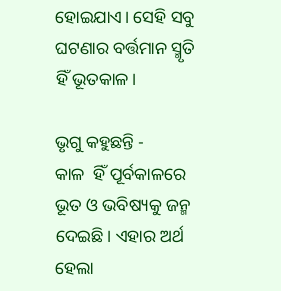ହୋଇଯାଏ। ସେହି ସବୁ ଘଟଣାର ବର୍ତ୍ତମାନ ସ୍ମୃତି ହିଁ ଭୂତକାଳ।

ଭୃଗୁ କହୁଛନ୍ତି -
କାଳ  ହିଁ ପୂର୍ବକାଳରେ ଭୂତ ଓ ଭବିଷ୍ୟକୁ ଜନ୍ମ ଦେଇଛି। ଏହାର ଅର୍ଥ ହେଲା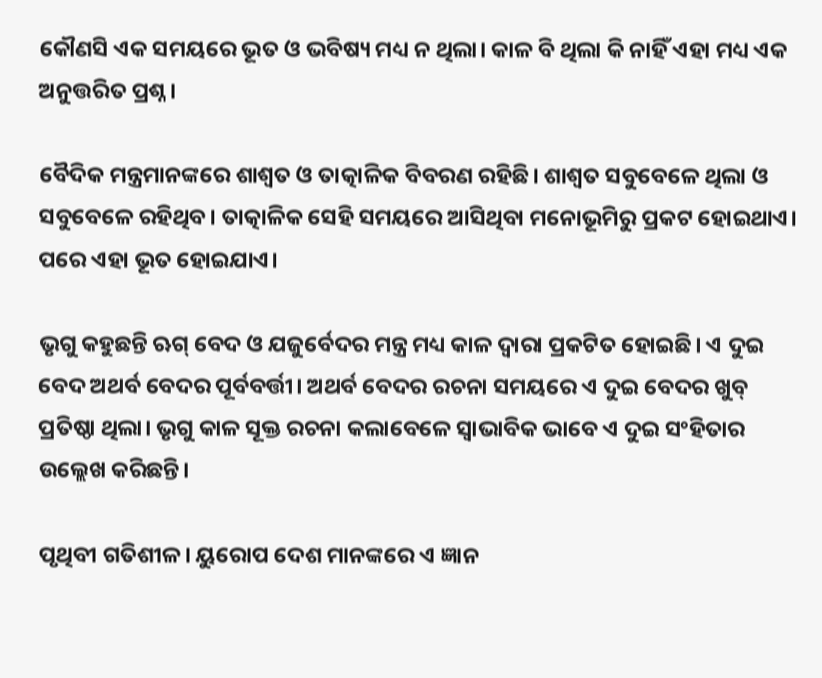କୌଣସି ଏକ ସମୟରେ ଭୂତ ଓ ଭବିଷ୍ୟ ମଧ୍ୟ ନ ଥିଲା। କାଳ ବି ଥିଲା କି ନାହିଁ ଏହା ମଧ୍ୟ ଏକ ଅନୁତ୍ତରିତ ପ୍ରଶ୍ନ।

ବୈଦିକ ମନ୍ତ୍ରମାନଙ୍କରେ ଶାଶ୍ୱତ ଓ ତାତ୍କାଳିକ ବିବରଣ ରହିଛି। ଶାଶ୍ୱତ ସବୁବେଳେ ଥିଲା ଓ ସବୁବେଳେ ରହିଥିବ। ତାତ୍କାଳିକ ସେହି ସମୟରେ ଆସିଥିବା ମନୋଭୂମିରୁ ପ୍ରକଟ ହୋଇଥାଏ। ପରେ ଏହା ଭୂତ ହୋଇଯାଏ।

ଭୃଗୁ କହୁଛନ୍ତି ଋଗ୍ ବେଦ ଓ ଯଜୁର୍ବେଦର ମନ୍ତ୍ର ମଧ୍ୟ କାଳ ଦ୍ୱାରା ପ୍ରକଟିତ ହୋଇଛି। ଏ ଦୁଇ ବେଦ ଅଥର୍ବ ବେଦର ପୂର୍ବବର୍ତ୍ତୀ। ଅଥର୍ବ ବେଦର ରଚନା ସମୟରେ ଏ ଦୁଇ ବେଦର ଖୁବ୍ ପ୍ରତିଷ୍ଠା ଥିଲା। ଭୃଗୁ କାଳ ସୂକ୍ତ ରଚନା କଲାବେଳେ ସ୍ୱାଭାବିକ ଭାବେ ଏ ଦୁଇ ସଂହିତାର ଉଲ୍ଲେଖ କରିଛନ୍ତି।

ପୃଥିବୀ ଗତିଶୀଳ। ୟୁରୋପ ଦେଶ ମାନଙ୍କରେ ଏ ଜ୍ଞାନ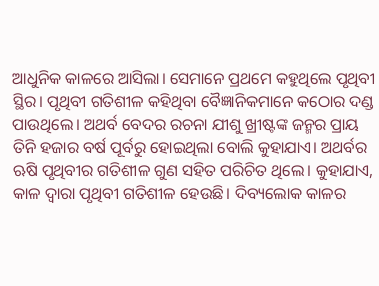ଆଧୁନିକ କାଳରେ ଆସିଲା। ସେମାନେ ପ୍ରଥମେ କହୁଥିଲେ ପୃଥିବୀ ସ୍ଥିର। ପୃଥିବୀ ଗତିଶୀଳ କହିଥିବା ବୈଜ୍ଞାନିକମାନେ କଠୋର ଦଣ୍ଡ ପାଉଥିଲେ। ଅଥର୍ବ ବେଦର ରଚନା ଯୀଶୁ ଖ୍ରୀଷ୍ଟଙ୍କ ଜନ୍ମର ପ୍ରାୟ ତିନି ହଜାର ବର୍ଷ ପୂର୍ବରୁ ହୋଇଥିଲା ବୋଲି କୁହାଯାଏ। ଅଥର୍ବର ଋଷି ପୃଥିବୀର ଗତିଶୀଳ ଗୁଣ ସହିତ ପରିଚିତ ଥିଲେ। କୁହାଯାଏ, କାଳ ଦ୍ୱାରା ପୃଥିବୀ ଗତିଶୀଳ ହେଉଛି। ଦିବ୍ୟଲୋକ କାଳର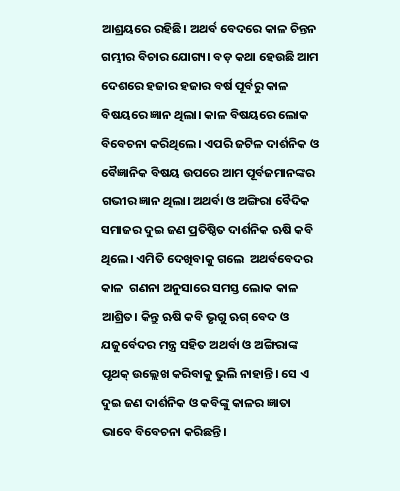ଆଶ୍ରୟରେ ରହିଛି। ଅଥର୍ବ ବେଦରେ କାଳ ଚିନ୍ତନ ଗମ୍ଭୀର ବିଚାର ଯୋଗ୍ୟ। ବଡ଼ କଥା ହେଉଛି ଆମ ଦେଶରେ ହଜାର ହଜାର ବର୍ଷ ପୂର୍ବରୁ କାଳ ବିଷୟରେ ଜ୍ଞାନ ଥିଲା। କାଳ ବିଷୟରେ ଲୋକ ବିବେଚନା କରିଥିଲେ। ଏପରି ଜଟିଳ ଦାର୍ଶନିକ ଓ ବୈଜ୍ଞାନିକ ବିଷୟ ଉପରେ ଆମ ପୂର୍ବଜମାନଙ୍କର ଗଭୀର ଜ୍ଞାନ ଥିଲା। ଅଥର୍ବା ଓ ଅଙ୍ଗିରା ବୈଦିକ ସମାଜର ଦୁଇ ଜଣ ପ୍ରତିଷ୍ଠିତ ଦାର୍ଶନିକ ଋଷି କବି ଥିଲେ। ଏମିତି ଦେଖିବାକୁ ଗଲେ  ଅଥର୍ବବେଦର କାଳ  ଗଣନା ଅନୁସାରେ ସମସ୍ତ ଲୋକ କାଳ ଆଶ୍ରିତ। କିନ୍ତୁ ଋଷି କବି ଭୃଗୁ ଋଗ୍ ବେଦ ଓ ଯଜୁର୍ବେଦର ମନ୍ତ୍ର ସହିତ ଅଥର୍ବା ଓ ଅଙ୍ଗିରାଙ୍କ ପୃଥକ୍ ଉଲ୍ଲେଖ କରିବାକୁ ଭୁଲି ନାହାନ୍ତି। ସେ ଏ ଦୁଇ ଜଣ ଦାର୍ଶନିକ ଓ କବିଙ୍କୁ କାଳର ଜ୍ଞାତା ଭାବେ ବିବେଚନା କରିଛନ୍ତି।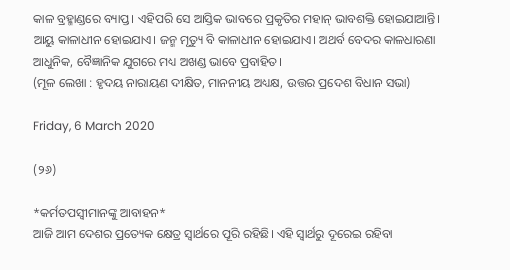କାଳ ବ୍ରହ୍ମାଣ୍ଡରେ ବ୍ୟାପ୍ତ। ଏହିପରି ସେ ଆସ୍ତିକ ଭାବରେ ପ୍ରକୃତିର ମହାନ୍ ଭାବଶକ୍ତି ହୋଇଯାଆନ୍ତି। ଆୟୁ କାଳାଧୀନ ହୋଇଯାଏ। ଜନ୍ମ ମୃତ୍ୟୁ ବି କାଳାଧୀନ ହୋଇଯାଏ। ଅଥର୍ବ ବେଦର କାଳଧାରଣା ଆଧୁନିକ, ବୈଜ୍ଞାନିକ ଯୁଗରେ ମଧ୍ୟ ଅଖଣ୍ଡ ଭାବେ ପ୍ରବାହିତ।
(ମୂଳ ଲେଖା : ହୃଦୟ ନାରାୟଣ ଦୀକ୍ଷିତ, ମାନନୀୟ ଅଧ୍ୟକ୍ଷ, ଉତ୍ତର ପ୍ରଦେଶ ବିଧାନ ସଭା)

Friday, 6 March 2020

(୨୬)

*କର୍ମତପସ୍ୱୀମାନଙ୍କୁ ଆବାହନ*
ଆଜି ଆମ ଦେଶର ପ୍ରତ୍ୟେକ କ୍ଷେତ୍ର ସ୍ୱାର୍ଥରେ ପୂରି ରହିଛି। ଏହି ସ୍ୱାର୍ଥରୁ ଦୂରେଇ ରହିବା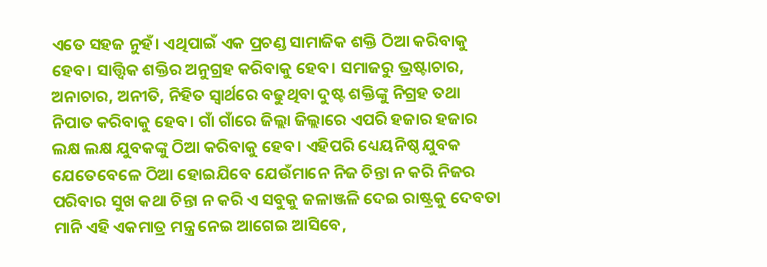ଏତେ ସହଜ ନୁହଁ। ଏଥିପାଇଁ ଏକ ପ୍ରଚଣ୍ଡ ସାମାଜିକ ଶକ୍ତି ଠିଆ କରିବାକୁ ହେବ। ସାତ୍ତ୍ଵିକ ଶକ୍ତିର ଅନୁଗ୍ରହ କରିବାକୁ ହେବ। ସମାଜରୁ ଭ୍ରଷ୍ଟାଚାର, ଅନାଚାର, ଅନୀତି, ନିହିତ ସ୍ୱାର୍ଥରେ ବଢୁଥିବା ଦୁଷ୍ଟ ଶକ୍ତିଙ୍କୁ ନିଗ୍ରହ ତଥା ନିପାତ କରିବାକୁ ହେବ। ଗାଁ ଗାଁରେ ଜିଲ୍ଲା ଜିଲ୍ଲାରେ ଏପରି ହଜାର ହଜାର ଲକ୍ଷ ଲକ୍ଷ ଯୁବକଙ୍କୁ ଠିଆ କରିବାକୁ ହେବ। ଏହିପରି ଧ୍ୟେୟନିଷ୍ଠ ଯୁବକ ଯେତେବେଳେ ଠିଆ ହୋଇଯିବେ ଯେଉଁମାନେ ନିଜ ଚିନ୍ତା ନ କରି ନିଜର ପରିବାର ସୁଖ କଥା ଚିନ୍ତା ନ କରି ଏ ସବୁକୁ ଜଳାଞ୍ଜଳି ଦେଇ ରାଷ୍ଟ୍ରକୁ ଦେବତା ମାନି ଏହି ଏକମାତ୍ର ମନ୍ତ୍ର ନେଇ ଆଗେଇ ଆସିବେ,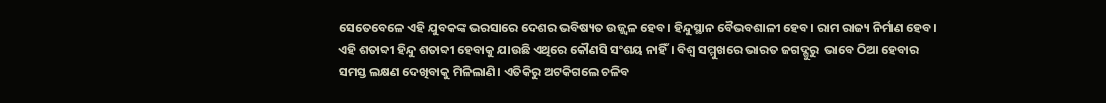ସେତେବେଳେ ଏହି ଯୁବକଙ୍କ ଭରସାରେ ଦେଶର ଭବିଷ୍ୟତ ଉଜ୍ଜ୍ୱଳ ହେବ। ହିନ୍ଦୁସ୍ଥାନ ବୈଭବଶାଳୀ ହେବ। ରାମ ରାଜ୍ୟ ନିର୍ମାଣ ହେବ। ଏହି ଶତାବ୍ଦୀ ହିନ୍ଦୁ ଶତାବ୍ଦୀ ହେବାକୁ ଯାଉଛି ଏଥିରେ କୌଣସି ସଂଶୟ ନାହିଁ। ବିଶ୍ୱ ସମ୍ମୁଖରେ ଭାରତ ଜଗଦ୍ଗୁରୁ  ଭାବେ ଠିଆ ହେବାର ସମସ୍ତ ଲକ୍ଷଣ ଦେଖିବାକୁ ମିଳିଲାଣି। ଏତିକିରୁ ଅଟକିଗଲେ ଚଳିବ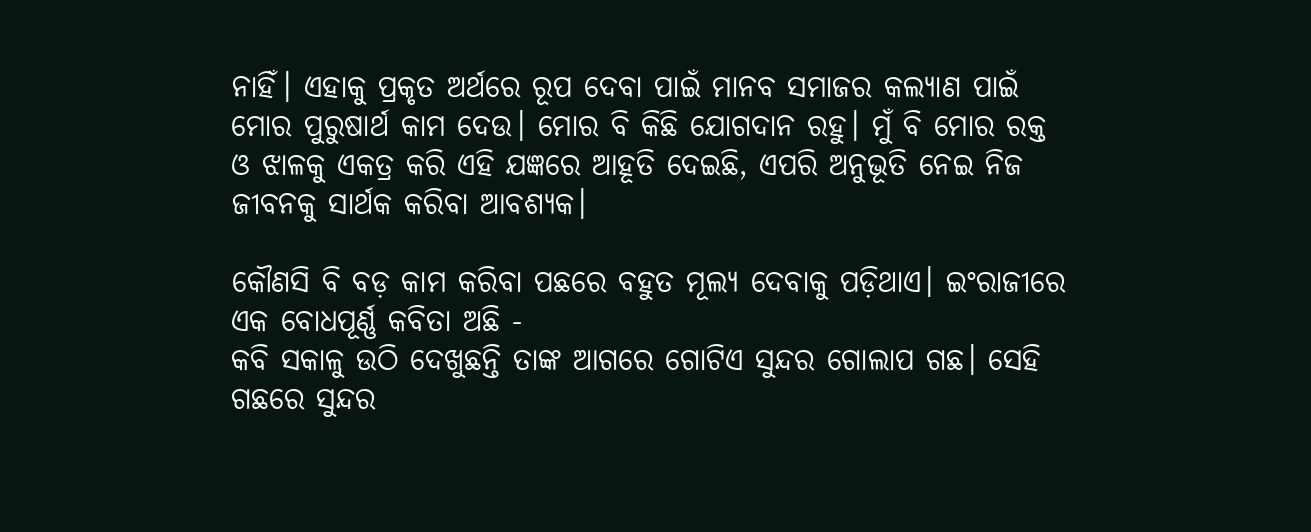ନାହିଁ। ଏହାକୁ ପ୍ରକୃତ ଅର୍ଥରେ ରୂପ ଦେବା ପାଇଁ ମାନବ ସମାଜର କଲ୍ୟାଣ ପାଇଁ ମୋର ପୁରୁଷାର୍ଥ କାମ ଦେଉ। ମୋର ବି କିଛି ଯୋଗଦାନ ରହୁ। ମୁଁ ବି ମୋର ରକ୍ତ ଓ ଝାଳକୁ ଏକତ୍ର କରି ଏହି ଯଜ୍ଞରେ ଆହୂତି ଦେଇଛି, ଏପରି ଅନୁଭୂତି ନେଇ ନିଜ ଜୀବନକୁ ସାର୍ଥକ କରିବା ଆବଶ୍ୟକ।

କୌଣସି ବି ବଡ଼ କାମ କରିବା ପଛରେ ବହୁତ ମୂଲ୍ୟ ଦେବାକୁ ପଡ଼ିଥାଏ। ଇଂରାଜୀରେ ଏକ ବୋଧପୂର୍ଣ୍ଣ କବିତା ଅଛି -
କବି ସକାଳୁ ଉଠି ଦେଖୁଛନ୍ତି ତାଙ୍କ ଆଗରେ ଗୋଟିଏ ସୁନ୍ଦର ଗୋଲାପ ଗଛ। ସେହି ଗଛରେ ସୁନ୍ଦର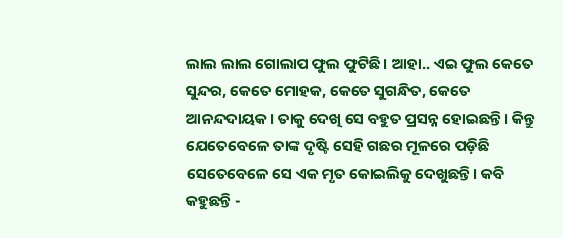ଲାଲ ଲାଲ ଗୋଲାପ ଫୁଲ ଫୁଟିଛି। ଆହା.. ଏଇ ଫୁଲ କେତେ ସୁନ୍ଦର, କେତେ ମୋହକ, କେତେ ସୁଗନ୍ଧିତ, କେତେ ଆନନ୍ଦଦାୟକ। ତାକୁ ଦେଖି ସେ ବହୁତ ପ୍ରସନ୍ନ ହୋଇଛନ୍ତି। କିନ୍ତୁ ଯେତେବେଳେ ତାଙ୍କ ଦୃଷ୍ଟି ସେହି ଗଛର ମୂଳରେ ପଡ଼ିଛି ସେତେବେଳେ ସେ ଏକ ମୃତ କୋଇଲିକୁ ଦେଖୁଛନ୍ତି। କବି କହୁଛନ୍ତି -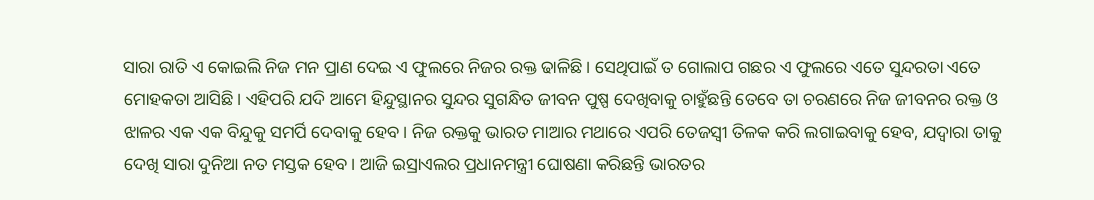ସାରା ରାତି ଏ କୋଇଲି ନିଜ ମନ ପ୍ରାଣ ଦେଇ ଏ ଫୁଲରେ ନିଜର ରକ୍ତ ଢାଳିଛି। ସେଥିପାଇଁ ତ ଗୋଲାପ ଗଛର ଏ ଫୁଲରେ ଏତେ ସୁନ୍ଦରତା ଏତେ ମୋହକତା ଆସିଛି। ଏହିପରି ଯଦି ଆମେ ହିନ୍ଦୁସ୍ଥାନର ସୁନ୍ଦର ସୁଗନ୍ଧିତ ଜୀବନ ପୁଷ୍ପ ଦେଖିବାକୁ ଚାହୁଁଛନ୍ତି ତେବେ ତା ଚରଣରେ ନିଜ ଜୀବନର ରକ୍ତ ଓ ଝାଳର ଏକ ଏକ ବିନ୍ଦୁକୁ ସମର୍ପି ଦେବାକୁ ହେବ। ନିଜ ରକ୍ତକୁ ଭାରତ ମାଆର ମଥାରେ ଏପରି ତେଜସ୍ୱୀ ତିଳକ କରି ଲଗାଇବାକୁ ହେବ, ଯଦ୍ୱାରା ତାକୁ ଦେଖି ସାରା ଦୁନିଆ ନତ ମସ୍ତକ ହେବ। ଆଜି ଇସ୍ରାଏଲର ପ୍ରଧାନମନ୍ତ୍ରୀ ଘୋଷଣା କରିଛନ୍ତି ଭାରତର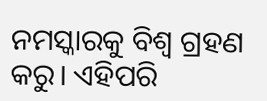ନମସ୍କାରକୁ ବିଶ୍ୱ ଗ୍ରହଣ କରୁ। ଏହିପରି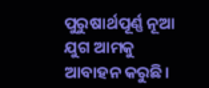ପୁରୁଷାର୍ଥପୂର୍ଣ୍ଣ ନୂଆ ଯୁଗ ଆମକୁ ଆବାହନ କରୁଛି।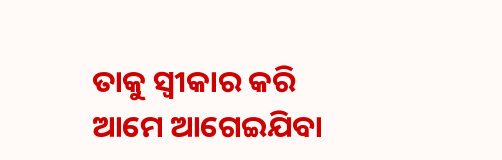ତାକୁ ସ୍ୱୀକାର କରି ଆମେ ଆଗେଇଯିବା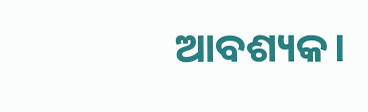ଆବଶ୍ୟକ।